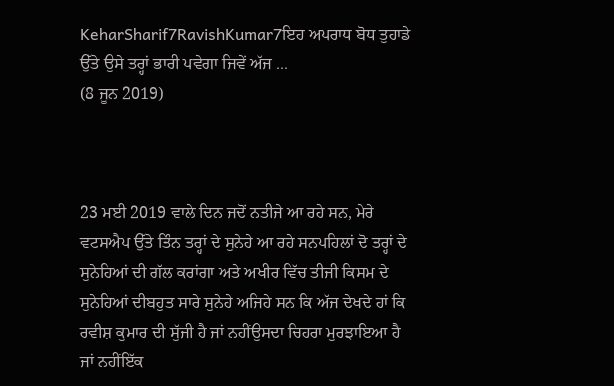KeharSharif7RavishKumar7ਇਹ ਅਪਰਾਧ ਬੋਧ ਤੁਹਾਡੇ ਉੱਤੇ ਉਸੇ ਤਰ੍ਹਾਂ ਭਾਰੀ ਪਵੇਗਾ ਜਿਵੇਂ ਅੱਜ ...
(8 ਜੂਨ 2019)



23 ਮਈ 2019 ਵਾਲੇ ਦਿਨ ਜਦੋਂ ਨਤੀਜੇ ਆ ਰਹੇ ਸਨ, ਮੇਰੇ ਵਟਸਐਪ ਉੱਤੇ ਤਿੰਨ ਤਰ੍ਹਾਂ ਦੇ ਸੁਨੇਹੇ ਆ ਰਹੇ ਸਨਪਹਿਲਾਂ ਦੋ ਤਰ੍ਹਾਂ ਦੇ ਸੁਨੇਹਿਆਂ ਦੀ ਗੱਲ ਕਰਾਂਗਾ ਅਤੇ ਅਖੀਰ ਵਿੱਚ ਤੀਜੀ ਕਿਸਮ ਦੇ ਸੁਨੇਹਿਆਂ ਦੀਬਹੁਤ ਸਾਰੇ ਸੁਨੇਹੇ ਅਜਿਹੇ ਸਨ ਕਿ ਅੱਜ ਦੇਖਦੇ ਹਾਂ ਕਿ ਰਵੀਸ਼ ਕੁਮਾਰ ਦੀ ਸੁੱਜੀ ਹੈ ਜਾਂ ਨਹੀਂਉਸਦਾ ਚਿਹਰਾ ਮੁਰਝਾਇਆ ਹੈ ਜਾਂ ਨਹੀਂਇੱਕ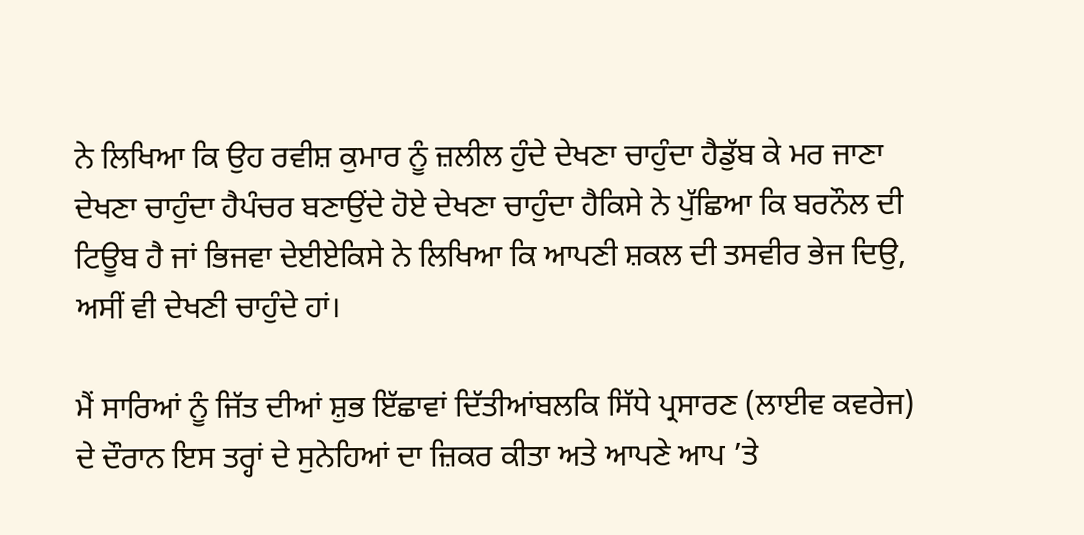ਨੇ ਲਿਖਿਆ ਕਿ ਉਹ ਰਵੀਸ਼ ਕੁਮਾਰ ਨੂੰ ਜ਼ਲੀਲ ਹੁੰਦੇ ਦੇਖਣਾ ਚਾਹੁੰਦਾ ਹੈਡੁੱਬ ਕੇ ਮਰ ਜਾਣਾ ਦੇਖਣਾ ਚਾਹੁੰਦਾ ਹੈਪੰਚਰ ਬਣਾਉਂਦੇ ਹੋਏ ਦੇਖਣਾ ਚਾਹੁੰਦਾ ਹੈਕਿਸੇ ਨੇ ਪੁੱਛਿਆ ਕਿ ਬਰਨੌਲ ਦੀ ਟਿਊਬ ਹੈ ਜਾਂ ਭਿਜਵਾ ਦੇਈਏਕਿਸੇ ਨੇ ਲਿਖਿਆ ਕਿ ਆਪਣੀ ਸ਼ਕਲ ਦੀ ਤਸਵੀਰ ਭੇਜ ਦਿਉ, ਅਸੀਂ ਵੀ ਦੇਖਣੀ ਚਾਹੁੰਦੇ ਹਾਂ।

ਮੈਂ ਸਾਰਿਆਂ ਨੂੰ ਜਿੱਤ ਦੀਆਂ ਸ਼ੁਭ ਇੱਛਾਵਾਂ ਦਿੱਤੀਆਂਬਲਕਿ ਸਿੱਧੇ ਪ੍ਰਸਾਰਣ (ਲਾਈਵ ਕਵਰੇਜ) ਦੇ ਦੌਰਾਨ ਇਸ ਤਰ੍ਹਾਂ ਦੇ ਸੁਨੇਹਿਆਂ ਦਾ ਜ਼ਿਕਰ ਕੀਤਾ ਅਤੇ ਆਪਣੇ ਆਪ ’ਤੇ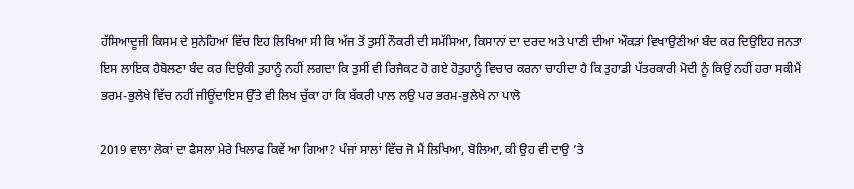ਹੱਸਿਆਦੂਜੀ ਕਿਸਮ ਦੇ ਸੁਨੇਹਿਆਂ ਵਿੱਚ ਇਹ ਲਿਖਿਆ ਸੀ ਕਿ ਅੱਜ ਤੋਂ ਤੁਸੀਂ ਨੌਕਰੀ ਦੀ ਸਮੱਸਿਆ, ਕਿਸਾਨਾਂ ਦਾ ਦਰਦ ਅਤੇ ਪਾਣੀ ਦੀਆਂ ਔਕੜਾਂ ਵਿਖਾਉਣੀਆਂ ਬੰਦ ਕਰ ਦਿਉਇਹ ਜਨਤਾ ਇਸ ਲਾਇਕ ਹੈਬੋਲਣਾ ਬੰਦ ਕਰ ਦਿਉਕੀ ਤੁਹਾਨੂੰ ਨਹੀਂ ਲਗਦਾ ਕਿ ਤੁਸੀਂ ਵੀ ਰਿਜੈਕਟ ਹੋ ਗਏ ਹੋਤੁਹਾਨੂੰ ਵਿਚਾਰ ਕਰਨਾ ਚਾਹੀਦਾ ਹੈ ਕਿ ਤੁਹਾਡੀ ਪੱਤਰਕਾਰੀ ਮੋਦੀ ਨੂੰ ਕਿਉਂ ਨਹੀਂ ਹਰਾ ਸਕੀਮੈਂ ਭਰਮ-ਭੁਲੇਖੇ ਵਿੱਚ ਨਹੀਂ ਜੀਊਂਦਾਇਸ ਉੱਤੇ ਵੀ ਲਿਖ ਚੁੱਕਾ ਹਾਂ ਕਿ ਬੱਕਰੀ ਪਾਲ ਲਉ ਪਰ ਭਰਮ-ਭੁਲੇਖੇ ਨਾ ਪਾਲੋ

2019 ਵਾਲਾ ਲੋਕਾਂ ਦਾ ਫੈਸਲਾ ਮੇਰੇ ਖਿਲਾਫ ਕਿਵੇਂ ਆ ਗਿਆ? ਪੰਜਾਂ ਸਾਲਾਂ ਵਿੱਚ ਜੋ ਮੈਂ ਲਿਖਿਆ, ਬੋਲਿਆ, ਕੀ ਉਹ ਵੀ ਦਾਉ ’ਤੇ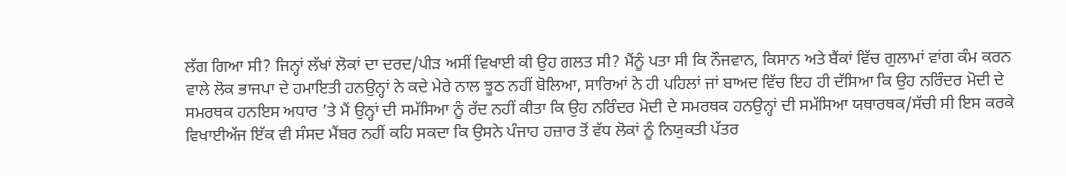ਲੱਗ ਗਿਆ ਸੀ? ਜਿਨ੍ਹਾਂ ਲੱਖਾਂ ਲੋਕਾਂ ਦਾ ਦਰਦ/ਪੀੜ ਅਸੀਂ ਵਿਖਾਈ ਕੀ ਉਹ ਗਲਤ ਸੀ? ਮੈਂਨੂੰ ਪਤਾ ਸੀ ਕਿ ਨੌਜਵਾਨ, ਕਿਸਾਨ ਅਤੇ ਬੈਂਕਾਂ ਵਿੱਚ ਗੁਲਾਮਾਂ ਵਾਂਗ ਕੰਮ ਕਰਨ ਵਾਲੇ ਲੋਕ ਭਾਜਪਾ ਦੇ ਹਮਾਇਤੀ ਹਨਉਨ੍ਹਾਂ ਨੇ ਕਦੇ ਮੇਰੇ ਨਾਲ ਝੂਠ ਨਹੀਂ ਬੋਲਿਆ, ਸਾਰਿਆਂ ਨੇ ਹੀ ਪਹਿਲਾਂ ਜਾਂ ਬਾਅਦ ਵਿੱਚ ਇਹ ਹੀ ਦੱਸਿਆ ਕਿ ਉਹ ਨਰਿੰਦਰ ਮੋਦੀ ਦੇ ਸਮਰਥਕ ਹਨਇਸ ਅਧਾਰ ’ਤੇ ਮੈਂ ਉਨ੍ਹਾਂ ਦੀ ਸਮੱਸਿਆ ਨੂੰ ਰੱਦ ਨਹੀਂ ਕੀਤਾ ਕਿ ਉਹ ਨਰਿੰਦਰ ਮੋਦੀ ਦੇ ਸਮਰਥਕ ਹਨਉਨ੍ਹਾਂ ਦੀ ਸਮੱਸਿਆ ਯਥਾਰਥਕ/ਸੱਚੀ ਸੀ ਇਸ ਕਰਕੇ ਵਿਖਾਈਅੱਜ ਇੱਕ ਵੀ ਸੰਸਦ ਮੈਂਬਰ ਨਹੀਂ ਕਹਿ ਸਕਦਾ ਕਿ ਉਸਨੇ ਪੰਜਾਹ ਹਜ਼ਾਰ ਤੋਂ ਵੱਧ ਲੋਕਾਂ ਨੂੰ ਨਿਯੁਕਤੀ ਪੱਤਰ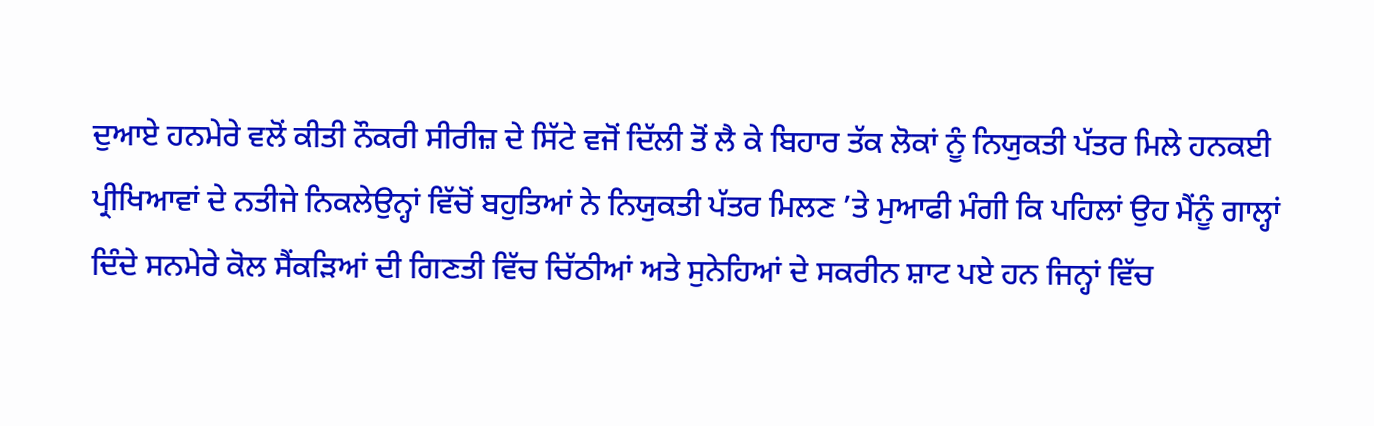ਦੁਆਏ ਹਨਮੇਰੇ ਵਲੋਂ ਕੀਤੀ ਨੌਕਰੀ ਸੀਰੀਜ਼ ਦੇ ਸਿੱਟੇ ਵਜੋਂ ਦਿੱਲੀ ਤੋਂ ਲੈ ਕੇ ਬਿਹਾਰ ਤੱਕ ਲੋਕਾਂ ਨੂੰ ਨਿਯੁਕਤੀ ਪੱਤਰ ਮਿਲੇ ਹਨਕਈ ਪ੍ਰੀਖਿਆਵਾਂ ਦੇ ਨਤੀਜੇ ਨਿਕਲੇਉਨ੍ਹਾਂ ਵਿੱਚੋਂ ਬਹੁਤਿਆਂ ਨੇ ਨਿਯੁਕਤੀ ਪੱਤਰ ਮਿਲਣ ’ਤੇ ਮੁਆਫੀ ਮੰਗੀ ਕਿ ਪਹਿਲਾਂ ਉਹ ਮੈਂਨੂੰ ਗਾਲ੍ਹਾਂ ਦਿੰਦੇ ਸਨਮੇਰੇ ਕੋਲ ਸੈਂਕੜਿਆਂ ਦੀ ਗਿਣਤੀ ਵਿੱਚ ਚਿੱਠੀਆਂ ਅਤੇ ਸੁਨੇਹਿਆਂ ਦੇ ਸਕਰੀਨ ਸ਼ਾਟ ਪਏ ਹਨ ਜਿਨ੍ਹਾਂ ਵਿੱਚ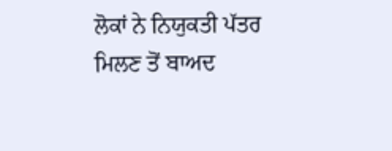ਲੋਕਾਂ ਨੇ ਨਿਯੁਕਤੀ ਪੱਤਰ ਮਿਲਣ ਤੋਂ ਬਾਅਦ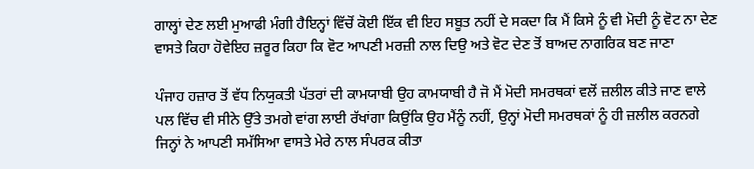ਗਾਲ੍ਹਾਂ ਦੇਣ ਲਈ ਮੁਆਫੀ ਮੰਗੀ ਹੈਇਨ੍ਹਾਂ ਵਿੱਚੋਂ ਕੋਈ ਇੱਕ ਵੀ ਇਹ ਸਬੂਤ ਨਹੀਂ ਦੇ ਸਕਦਾ ਕਿ ਮੈਂ ਕਿਸੇ ਨੂੰ ਵੀ ਮੋਦੀ ਨੂੰ ਵੋਟ ਨਾ ਦੇਣ ਵਾਸਤੇ ਕਿਹਾ ਹੋਵੇਇਹ ਜ਼ਰੂਰ ਕਿਹਾ ਕਿ ਵੋਟ ਆਪਣੀ ਮਰਜ਼ੀ ਨਾਲ ਦਿਉ ਅਤੇ ਵੋਟ ਦੇਣ ਤੋਂ ਬਾਅਦ ਨਾਗਰਿਕ ਬਣ ਜਾਣਾ

ਪੰਜਾਹ ਹਜ਼ਾਰ ਤੋਂ ਵੱਧ ਨਿਯੁਕਤੀ ਪੱਤਰਾਂ ਦੀ ਕਾਮਯਾਬੀ ਉਹ ਕਾਮਯਾਬੀ ਹੈ ਜੋ ਮੈਂ ਮੋਦੀ ਸਮਰਥਕਾਂ ਵਲੋਂ ਜ਼ਲੀਲ ਕੀਤੇ ਜਾਣ ਵਾਲੇ ਪਲ ਵਿੱਚ ਵੀ ਸੀਨੇ ਉੱਤੇ ਤਮਗੇ ਵਾਂਗ ਲਾਈ ਰੱਖਾਂਗਾ ਕਿਉਂਕਿ ਉਹ ਮੈਂਨੂੰ ਨਹੀਂ, ਉਨ੍ਹਾਂ ਮੋਦੀ ਸਮਰਥਕਾਂ ਨੂੰ ਹੀ ਜ਼ਲੀਲ ਕਰਨਗੇ ਜਿਨ੍ਹਾਂ ਨੇ ਆਪਣੀ ਸਮੱਸਿਆ ਵਾਸਤੇ ਮੇਰੇ ਨਾਲ ਸੰਪਰਕ ਕੀਤਾ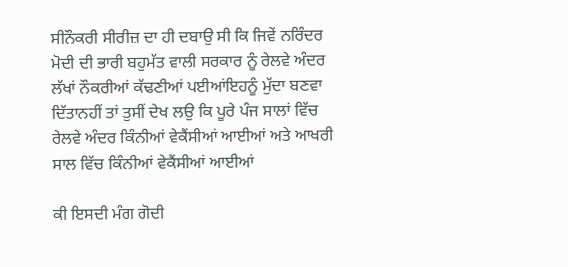ਸੀਨੌਕਰੀ ਸੀਰੀਜ਼ ਦਾ ਹੀ ਦਬਾਉ ਸੀ ਕਿ ਜਿਵੇਂ ਨਰਿੰਦਰ ਮੋਦੀ ਦੀ ਭਾਰੀ ਬਹੁਮੱਤ ਵਾਲੀ ਸਰਕਾਰ ਨੂੰ ਰੇਲਵੇ ਅੰਦਰ ਲੱਖਾਂ ਨੌਕਰੀਆਂ ਕੱਢਣੀਆਂ ਪਈਆਂਇਹਨੂੰ ਮੁੱਦਾ ਬਣਵਾ ਦਿੱਤਾਨਹੀਂ ਤਾਂ ਤੁਸੀਂ ਦੇਖ ਲਉ ਕਿ ਪੂਰੇ ਪੰਜ ਸਾਲਾਂ ਵਿੱਚ ਰੇਲਵੇ ਅੰਦਰ ਕਿੰਨੀਆਂ ਵੇਕੈਂਸੀਆਂ ਆਈਆਂ ਅਤੇ ਆਖਰੀ ਸਾਲ ਵਿੱਚ ਕਿੰਨੀਆਂ ਵੇਕੈਂਸੀਆਂ ਆਈਆਂ

ਕੀ ਇਸਦੀ ਮੰਗ ਗੋਦੀ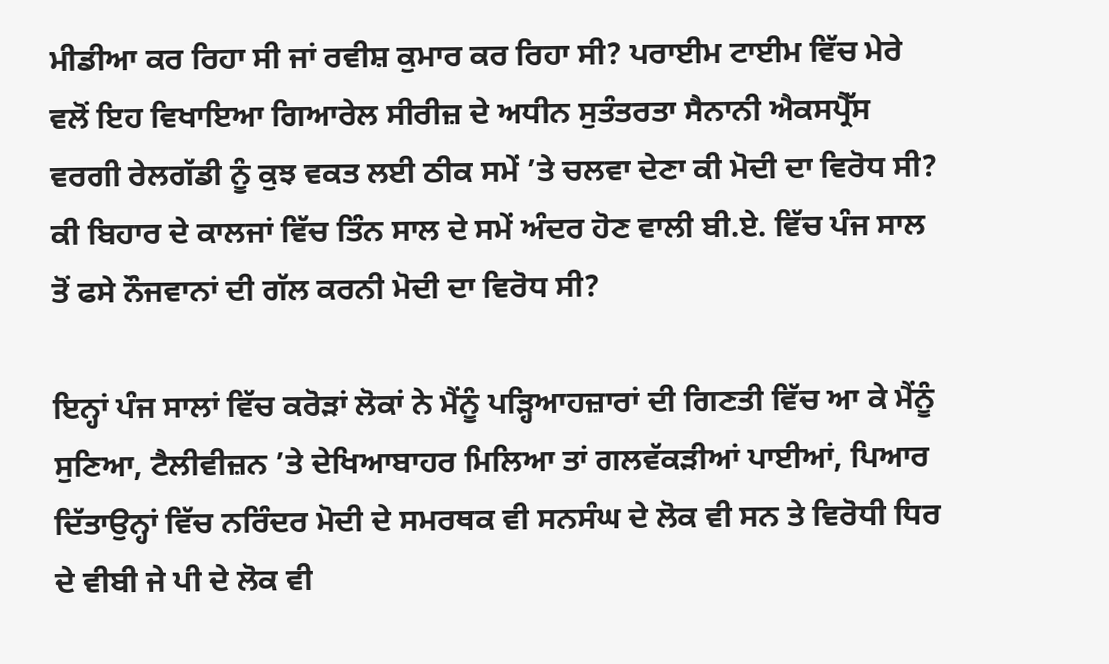ਮੀਡੀਆ ਕਰ ਰਿਹਾ ਸੀ ਜਾਂ ਰਵੀਸ਼ ਕੁਮਾਰ ਕਰ ਰਿਹਾ ਸੀ? ਪਰਾਈਮ ਟਾਈਮ ਵਿੱਚ ਮੇਰੇ ਵਲੋਂ ਇਹ ਵਿਖਾਇਆ ਗਿਆਰੇਲ ਸੀਰੀਜ਼ ਦੇ ਅਧੀਨ ਸੁਤੰਤਰਤਾ ਸੈਨਾਨੀ ਐਕਸਪ੍ਰੈੱਸ ਵਰਗੀ ਰੇਲਗੱਡੀ ਨੂੰ ਕੁਝ ਵਕਤ ਲਈ ਠੀਕ ਸਮੇਂ ’ਤੇ ਚਲਵਾ ਦੇਣਾ ਕੀ ਮੋਦੀ ਦਾ ਵਿਰੋਧ ਸੀ? ਕੀ ਬਿਹਾਰ ਦੇ ਕਾਲਜਾਂ ਵਿੱਚ ਤਿੰਨ ਸਾਲ ਦੇ ਸਮੇਂ ਅੰਦਰ ਹੋਣ ਵਾਲੀ ਬੀ.ਏ. ਵਿੱਚ ਪੰਜ ਸਾਲ ਤੋਂ ਫਸੇ ਨੌਜਵਾਨਾਂ ਦੀ ਗੱਲ ਕਰਨੀ ਮੋਦੀ ਦਾ ਵਿਰੋਧ ਸੀ?

ਇਨ੍ਹਾਂ ਪੰਜ ਸਾਲਾਂ ਵਿੱਚ ਕਰੋੜਾਂ ਲੋਕਾਂ ਨੇ ਮੈਂਨੂੰ ਪੜ੍ਹਿਆਹਜ਼ਾਰਾਂ ਦੀ ਗਿਣਤੀ ਵਿੱਚ ਆ ਕੇ ਮੈਂਨੂੰ ਸੁਣਿਆ, ਟੈਲੀਵੀਜ਼ਨ ’ਤੇ ਦੇਖਿਆਬਾਹਰ ਮਿਲਿਆ ਤਾਂ ਗਲਵੱਕੜੀਆਂ ਪਾਈਆਂ, ਪਿਆਰ ਦਿੱਤਾਉਨ੍ਹਾਂ ਵਿੱਚ ਨਰਿੰਦਰ ਮੋਦੀ ਦੇ ਸਮਰਥਕ ਵੀ ਸਨਸੰਘ ਦੇ ਲੋਕ ਵੀ ਸਨ ਤੇ ਵਿਰੋਧੀ ਧਿਰ ਦੇ ਵੀਬੀ ਜੇ ਪੀ ਦੇ ਲੋਕ ਵੀ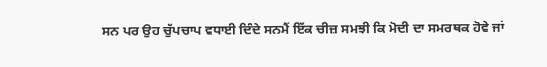ਸਨ ਪਰ ਉਹ ਚੁੱਪਚਾਪ ਵਧਾਈ ਦਿੰਦੇ ਸਨਮੈਂ ਇੱਕ ਚੀਜ਼ ਸਮਝੀ ਕਿ ਮੋਦੀ ਦਾ ਸਮਰਥਕ ਹੋਵੇ ਜਾਂ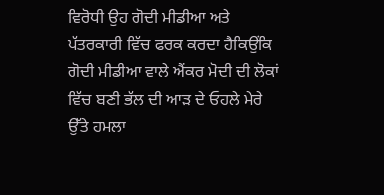ਵਿਰੋਧੀ ਉਹ ਗੋਦੀ ਮੀਡੀਆ ਅਤੇ ਪੱਤਰਕਾਰੀ ਵਿੱਚ ਫਰਕ ਕਰਦਾ ਹੈਕਿਉਂਕਿ ਗੋਦੀ ਮੀਡੀਆ ਵਾਲੇ ਐਂਕਰ ਮੋਦੀ ਦੀ ਲੋਕਾਂ ਵਿੱਚ ਬਣੀ ਭੱਲ ਦੀ ਆੜ ਦੇ ਓਹਲੇ ਮੇਰੇ ਉੱਤੇ ਹਮਲਾ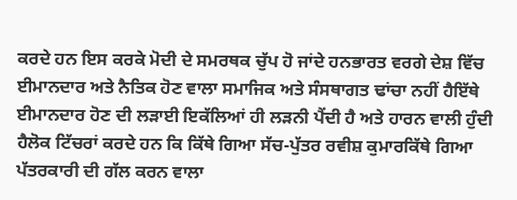ਕਰਦੇ ਹਨ ਇਸ ਕਰਕੇ ਮੋਦੀ ਦੇ ਸਮਰਥਕ ਚੁੱਪ ਹੋ ਜਾਂਦੇ ਹਨਭਾਰਤ ਵਰਗੇ ਦੇਸ਼ ਵਿੱਚ ਈਮਾਨਦਾਰ ਅਤੇ ਨੈਤਿਕ ਹੋਣ ਵਾਲਾ ਸਮਾਜਿਕ ਅਤੇ ਸੰਸਥਾਗਤ ਢਾਂਚਾ ਨਹੀਂ ਹੈਇੱਥੇ ਈਮਾਨਦਾਰ ਹੋਣ ਦੀ ਲੜਾਈ ਇਕੱਲਿਆਂ ਹੀ ਲੜਨੀ ਪੈਂਦੀ ਹੈ ਅਤੇ ਹਾਰਨ ਵਾਲੀ ਹੁੰਦੀ ਹੈਲੋਕ ਟਿੱਚਰਾਂ ਕਰਦੇ ਹਨ ਕਿ ਕਿੱਥੇ ਗਿਆ ਸੱਚ-ਪੁੱਤਰ ਰਵੀਸ਼ ਕੁਮਾਰਕਿੱਥੇ ਗਿਆ ਪੱਤਰਕਾਰੀ ਦੀ ਗੱਲ ਕਰਨ ਵਾਲਾ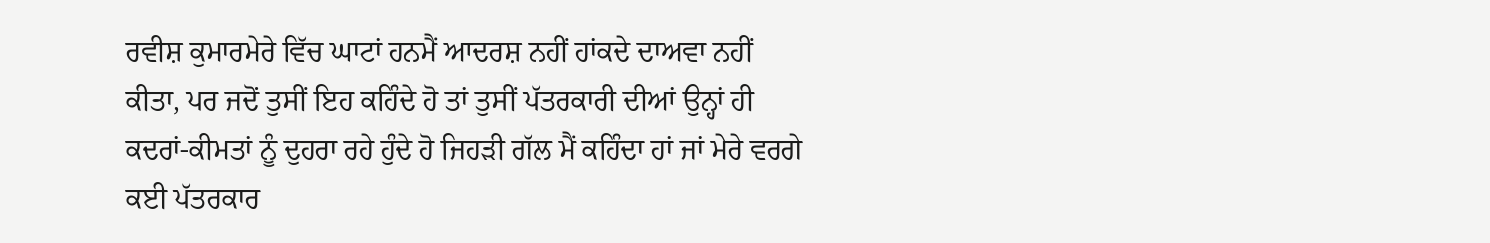ਰਵੀਸ਼ ਕੁਮਾਰਮੇਰੇ ਵਿੱਚ ਘਾਟਾਂ ਹਨਮੈਂ ਆਦਰਸ਼ ਨਹੀਂ ਹਾਂਕਦੇ ਦਾਅਵਾ ਨਹੀਂ ਕੀਤਾ, ਪਰ ਜਦੋਂ ਤੁਸੀਂ ਇਹ ਕਹਿੰਦੇ ਹੋ ਤਾਂ ਤੁਸੀਂ ਪੱਤਰਕਾਰੀ ਦੀਆਂ ਉਨ੍ਹਾਂ ਹੀ ਕਦਰਾਂ-ਕੀਮਤਾਂ ਨੂੰ ਦੁਹਰਾ ਰਹੇ ਹੁੰਦੇ ਹੋ ਜਿਹੜੀ ਗੱਲ ਮੈਂ ਕਹਿੰਦਾ ਹਾਂ ਜਾਂ ਮੇਰੇ ਵਰਗੇ ਕਈ ਪੱਤਰਕਾਰ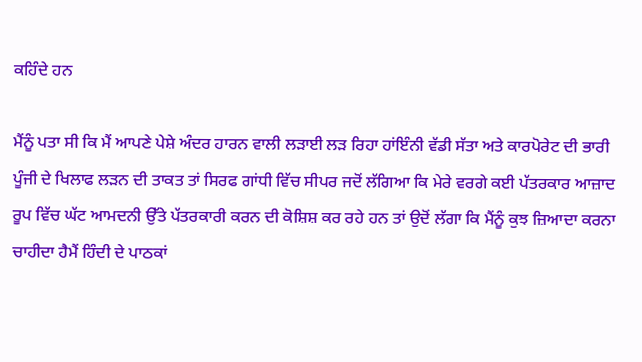ਕਹਿੰਦੇ ਹਨ

ਮੈਂਨੂੰ ਪਤਾ ਸੀ ਕਿ ਮੈਂ ਆਪਣੇ ਪੇਸ਼ੇ ਅੰਦਰ ਹਾਰਨ ਵਾਲੀ ਲੜਾਈ ਲੜ ਰਿਹਾ ਹਾਂਇੰਨੀ ਵੱਡੀ ਸੱਤਾ ਅਤੇ ਕਾਰਪੋਰੇਟ ਦੀ ਭਾਰੀ ਪੂੰਜੀ ਦੇ ਖਿਲਾਫ ਲੜਨ ਦੀ ਤਾਕਤ ਤਾਂ ਸਿਰਫ ਗਾਂਧੀ ਵਿੱਚ ਸੀਪਰ ਜਦੋਂ ਲੱਗਿਆ ਕਿ ਮੇਰੇ ਵਰਗੇ ਕਈ ਪੱਤਰਕਾਰ ਆਜ਼ਾਦ ਰੂਪ ਵਿੱਚ ਘੱਟ ਆਮਦਨੀ ਉੱਤੇ ਪੱਤਰਕਾਰੀ ਕਰਨ ਦੀ ਕੋਸ਼ਿਸ਼ ਕਰ ਰਹੇ ਹਨ ਤਾਂ ਉਦੋਂ ਲੱਗਾ ਕਿ ਮੈਂਨੂੰ ਕੁਝ ਜ਼ਿਆਦਾ ਕਰਨਾ ਚਾਹੀਦਾ ਹੈਮੈਂ ਹਿੰਦੀ ਦੇ ਪਾਠਕਾਂ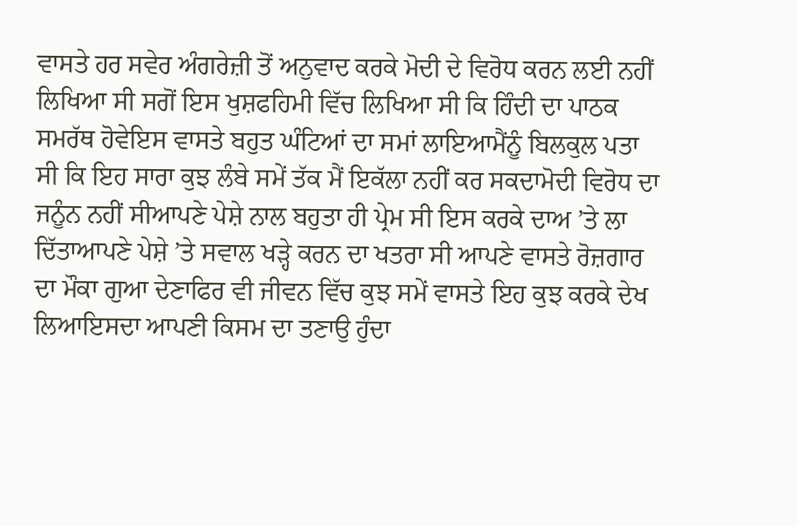ਵਾਸਤੇ ਹਰ ਸਵੇਰ ਅੰਗਰੇਜ਼ੀ ਤੋਂ ਅਨੁਵਾਦ ਕਰਕੇ ਮੋਦੀ ਦੇ ਵਿਰੋਧ ਕਰਨ ਲਈ ਨਹੀਂ ਲਿਖਿਆ ਸੀ ਸਗੋਂ ਇਸ ਖੁਸ਼ਫਹਿਮੀ ਵਿੱਚ ਲਿਖਿਆ ਸੀ ਕਿ ਹਿੰਦੀ ਦਾ ਪਾਠਕ ਸਮਰੱਥ ਹੋਵੇਇਸ ਵਾਸਤੇ ਬਹੁਤ ਘੰਟਿਆਂ ਦਾ ਸਮਾਂ ਲਾਇਆਮੈਂਨੂੰ ਬਿਲਕੁਲ ਪਤਾ ਸੀ ਕਿ ਇਹ ਸਾਰਾ ਕੁਝ ਲੰਬੇ ਸਮੇਂ ਤੱਕ ਮੈਂ ਇਕੱਲਾ ਨਹੀਂ ਕਰ ਸਕਦਾਮੋਦੀ ਵਿਰੋਧ ਦਾ ਜਨੂੰਨ ਨਹੀਂ ਸੀਆਪਣੇ ਪੇਸ਼ੇ ਨਾਲ ਬਹੁਤਾ ਹੀ ਪ੍ਰੇਮ ਸੀ ਇਸ ਕਰਕੇ ਦਾਅ ’ਤੇ ਲਾ ਦਿੱਤਾਆਪਣੇ ਪੇਸ਼ੇ ’ਤੇ ਸਵਾਲ ਖੜ੍ਹੇ ਕਰਨ ਦਾ ਖਤਰਾ ਸੀ ਆਪਣੇ ਵਾਸਤੇ ਰੋਜ਼ਗਾਰ ਦਾ ਮੌਕਾ ਗੁਆ ਦੇਣਾਫਿਰ ਵੀ ਜੀਵਨ ਵਿੱਚ ਕੁਝ ਸਮੇਂ ਵਾਸਤੇ ਇਹ ਕੁਝ ਕਰਕੇ ਦੇਖ ਲਿਆਇਸਦਾ ਆਪਣੀ ਕਿਸਮ ਦਾ ਤਣਾਉ ਹੁੰਦਾ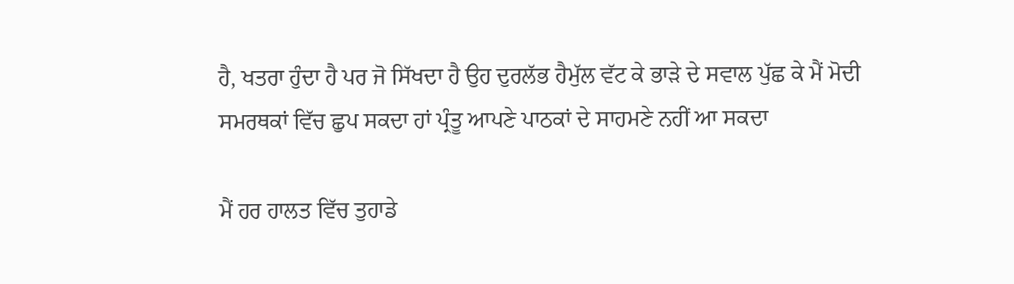ਹੈ, ਖਤਰਾ ਹੁੰਦਾ ਹੈ ਪਰ ਜੋ ਸਿੱਖਦਾ ਹੈ ਉਹ ਦੁਰਲੱਭ ਹੈਮੁੱਲ ਵੱਟ ਕੇ ਭਾੜੇ ਦੇ ਸਵਾਲ ਪੁੱਛ ਕੇ ਮੈਂ ਮੋਦੀ ਸਮਰਥਕਾਂ ਵਿੱਚ ਛੁਪ ਸਕਦਾ ਹਾਂ ਪ੍ਰੰਤੂ ਆਪਣੇ ਪਾਠਕਾਂ ਦੇ ਸਾਹਮਣੇ ਨਹੀਂ ਆ ਸਕਦਾ

ਮੈਂ ਹਰ ਹਾਲਤ ਵਿੱਚ ਤੁਹਾਡੇ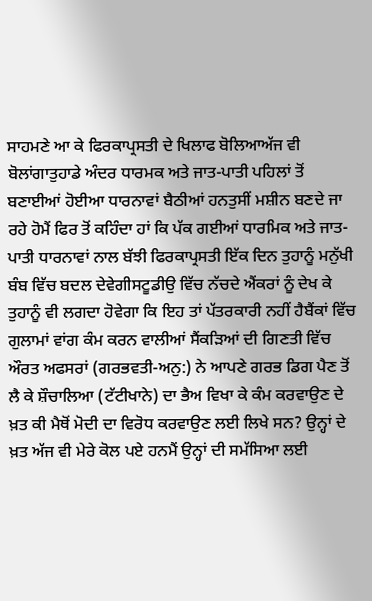ਸਾਹਮਣੇ ਆ ਕੇ ਫਿਰਕਾਪ੍ਰਸਤੀ ਦੇ ਖਿਲਾਫ ਬੋਲਿਆਅੱਜ ਵੀ ਬੋਲਾਂਗਾਤੁਹਾਡੇ ਅੰਦਰ ਧਾਰਮਕ ਅਤੇ ਜਾਤ-ਪਾਤੀ ਪਹਿਲਾਂ ਤੋਂ ਬਣਾਈਆਂ ਹੋਈਆ ਧਾਰਨਾਵਾਂ ਬੈਠੀਆਂ ਹਨਤੁਸੀਂ ਮਸ਼ੀਨ ਬਣਦੇ ਜਾ ਰਹੇ ਹੋਮੈਂ ਫਿਰ ਤੋਂ ਕਹਿੰਦਾ ਹਾਂ ਕਿ ਪੱਕ ਗਈਆਂ ਧਾਰਮਿਕ ਅਤੇ ਜਾਤ-ਪਾਤੀ ਧਾਰਨਾਵਾਂ ਨਾਲ ਬੱਝੀ ਫਿਰਕਾਪ੍ਰਸਤੀ ਇੱਕ ਦਿਨ ਤੁਹਾਨੂੰ ਮਨੁੱਖੀ ਬੰਬ ਵਿੱਚ ਬਦਲ ਦੇਵੇਗੀਸਟੂਡੀਉ ਵਿੱਚ ਨੱਚਦੇ ਐਂਕਰਾਂ ਨੂੰ ਦੇਖ ਕੇ ਤੁਹਾਨੂੰ ਵੀ ਲਗਦਾ ਹੋਵੇਗਾ ਕਿ ਇਹ ਤਾਂ ਪੱਤਰਕਾਰੀ ਨਹੀਂ ਹੈਬੈਂਕਾਂ ਵਿੱਚ ਗੁਲਾਮਾਂ ਵਾਂਗ ਕੰਮ ਕਰਨ ਵਾਲੀਆਂ ਸੈਂਕੜਿਆਂ ਦੀ ਗਿਣਤੀ ਵਿੱਚ ਔਰਤ ਅਫਸਰਾਂ (ਗਰਭਵਤੀ-ਅਨੁ:) ਨੇ ਆਪਣੇ ਗਰਭ ਡਿਗ ਪੈਣ ਤੋਂ ਲੈ ਕੇ ਸ਼ੌਚਾਲਿਆ (ਟੱਟੀਖਾਨੇ) ਦਾ ਭੈਅ ਵਿਖਾ ਕੇ ਕੰਮ ਕਰਵਾਉਣ ਦੇ ਖ਼ਤ ਕੀ ਮੈਥੋਂ ਮੋਦੀ ਦਾ ਵਿਰੋਧ ਕਰਵਾਉਣ ਲਈ ਲਿਖੇ ਸਨ? ਉਨ੍ਹਾਂ ਦੇ ਖ਼ਤ ਅੱਜ ਵੀ ਮੇਰੇ ਕੋਲ ਪਏ ਹਨਮੈਂ ਉਨ੍ਹਾਂ ਦੀ ਸਮੱਸਿਆ ਲਈ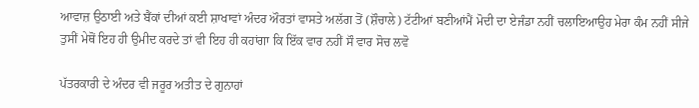ਆਵਾਜ਼ ਉਠਾਈ ਅਤੇ ਬੈਂਕਾਂ ਦੀਆਂ ਕਈ ਸ਼ਾਖਾਵਾਂ ਅੰਦਰ ਔਰਤਾਂ ਵਾਸਤੇ ਅਲੱਗ ਤੋਂ (ਸ਼ੌਚਾਲੇ) ਟੱਟੀਆਂ ਬਣੀਆਂਮੈਂ ਮੋਦੀ ਦਾ ਏਜੰਡਾ ਨਹੀਂ ਚਲਾਇਆਉਹ ਮੇਰਾ ਕੰਮ ਨਹੀਂ ਸੀਜੇ ਤੁਸੀਂ ਮੇਥੋਂ ਇਹ ਹੀ ਉਮੀਦ ਕਰਦੇ ਤਾਂ ਵੀ ਇਹ ਹੀ ਕਹਾਂਗਾ ਕਿ ਇੱਕ ਵਾਰ ਨਹੀਂ ਸੌ ਵਾਰ ਸੋਚ ਲਵੋ

ਪੱਤਰਕਾਰੀ ਦੇ ਅੰਦਰ ਵੀ ਜਰੂਰ ਅਤੀਤ ਦੇ ਗੁਨਾਹਾਂ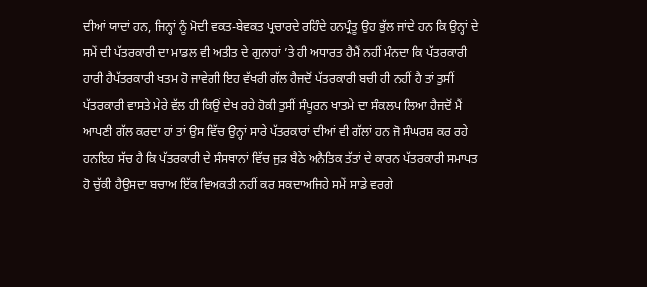ਦੀਆਂ ਯਾਦਾਂ ਹਨ, ਜਿਨ੍ਹਾਂ ਨੂੰ ਮੋਦੀ ਵਕਤ-ਬੇਵਕਤ ਪ੍ਰਚਾਰਦੇ ਰਹਿੰਦੇ ਹਨਪ੍ਰੰਤੂ ਉਹ ਭੁੱਲ ਜਾਂਦੇ ਹਨ ਕਿ ਉਨ੍ਹਾਂ ਦੇ ਸਮੇਂ ਦੀ ਪੱਤਰਕਾਰੀ ਦਾ ਮਾਡਲ ਵੀ ਅਤੀਤ ਦੇ ਗੁਨਾਹਾਂ ’ਤੇ ਹੀ ਅਧਾਰਤ ਹੈਮੈਂ ਨਹੀਂ ਮੰਨਦਾ ਕਿ ਪੱਤਰਕਾਰੀ ਹਾਰੀ ਹੈਪੱਤਰਕਾਰੀ ਖਤਮ ਹੋ ਜਾਵੇਗੀ ਇਹ ਵੱਖਰੀ ਗੱਲ ਹੈਜਦੋਂ ਪੱਤਰਕਾਰੀ ਬਚੀ ਹੀ ਨਹੀਂ ਹੈ ਤਾਂ ਤੁਸੀਂ ਪੱਤਰਕਾਰੀ ਵਾਸਤੇ ਮੇਰੇ ਵੱਲ ਹੀ ਕਿਉਂ ਦੇਖ ਰਹੇ ਹੋਕੀ ਤੁਸੀਂ ਸੰਪੂਰਨ ਖਾਤਮੇ ਦਾ ਸੰਕਲਪ ਲਿਆ ਹੈਜਦੋਂ ਮੈਂ ਆਪਣੀ ਗੱਲ ਕਰਦਾ ਹਾਂ ਤਾਂ ਉਸ ਵਿੱਚ ਉਨ੍ਹਾਂ ਸਾਰੇ ਪੱਤਰਕਾਰਾਂ ਦੀਆਂ ਵੀ ਗੱਲਾਂ ਹਨ ਜੋ ਸੰਘਰਸ਼ ਕਰ ਰਹੇ ਹਨਇਹ ਸੱਚ ਹੈ ਕਿ ਪੱਤਰਕਾਰੀ ਦੇ ਸੰਸਥਾਨਾਂ ਵਿੱਚ ਜੁੜ ਬੈਠੇ ਅਨੈਤਿਕ ਤੱਤਾਂ ਦੇ ਕਾਰਨ ਪੱਤਰਕਾਰੀ ਸਮਾਪਤ ਹੋ ਚੁੱਕੀ ਹੈਉਸਦਾ ਬਚਾਅ ਇੱਕ ਵਿਅਕਤੀ ਨਹੀਂ ਕਰ ਸਕਦਾਅਜਿਹੇ ਸਮੇਂ ਸਾਡੇ ਵਰਗੇ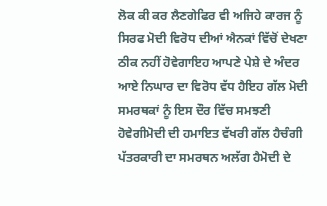ਲੋਕ ਕੀ ਕਰ ਲੈਣਗੇਫਿਰ ਵੀ ਅਜਿਹੇ ਕਾਰਜ ਨੂੰ ਸਿਰਫ ਮੋਦੀ ਵਿਰੋਧ ਦੀਆਂ ਐਨਕਾਂ ਵਿੱਚੋਂ ਦੇਖਣਾ ਠੀਕ ਨਹੀਂ ਹੋਵੇਗਾਇਹ ਆਪਣੇ ਪੇਸ਼ੇ ਦੇ ਅੰਦਰ ਆਏ ਨਿਘਾਰ ਦਾ ਵਿਰੋਧ ਵੱਧ ਹੈਇਹ ਗੱਲ ਮੋਦੀ ਸਮਰਥਕਾਂ ਨੂੰ ਇਸ ਦੌਰ ਵਿੱਚ ਸਮਝਣੀ ਹੋਵੇਗੀਮੋਦੀ ਦੀ ਹਮਾਇਤ ਵੱਖਰੀ ਗੱਲ ਹੈਚੰਗੀ ਪੱਤਰਕਾਰੀ ਦਾ ਸਮਰਥਨ ਅਲੱਗ ਹੈਮੋਦੀ ਦੇ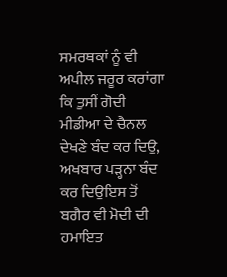ਸਮਰਥਕਾਂ ਨੂੰ ਵੀ ਅਪੀਲ ਜਰੂਰ ਕਰਾਂਗਾ ਕਿ ਤੁਸੀਂ ਗੋਦੀ ਮੀਡੀਆ ਦੇ ਚੈਨਲ ਦੇਖਣੇ ਬੰਦ ਕਰ ਦਿਉ, ਅਖਬਾਰ ਪੜ੍ਹਨਾ ਬੰਦ ਕਰ ਦਿਉਇਸ ਤੋਂ ਬਗੈਰ ਵੀ ਮੋਦੀ ਦੀ ਹਮਾਇਤ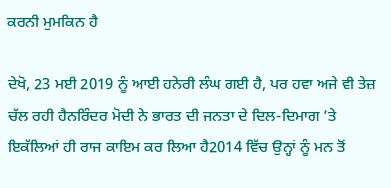ਕਰਨੀ ਮੁਮਕਿਨ ਹੈ

ਦੇਖੋ, 23 ਮਈ 2019 ਨੂੰ ਆਈ ਹਨੇਰੀ ਲੰਘ ਗਈ ਹੈ, ਪਰ ਹਵਾ ਅਜੇ ਵੀ ਤੇਜ਼ ਚੱਲ ਰਹੀ ਹੈਨਰਿੰਦਰ ਮੋਦੀ ਨੇ ਭਾਰਤ ਦੀ ਜਨਤਾ ਦੇ ਦਿਲ-ਦਿਮਾਗ ’ਤੇ ਇਕੱਲਿਆਂ ਹੀ ਰਾਜ ਕਾਇਮ ਕਰ ਲਿਆ ਹੈ2014 ਵਿੱਚ ਉਨ੍ਹਾਂ ਨੂੰ ਮਨ ਤੋਂ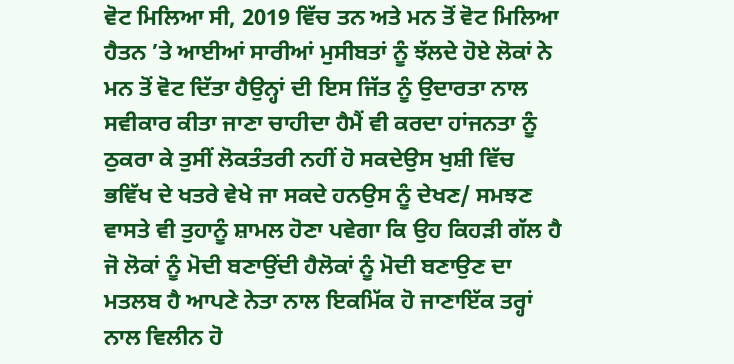ਵੋਟ ਮਿਲਿਆ ਸੀ, 2019 ਵਿੱਚ ਤਨ ਅਤੇ ਮਨ ਤੋਂ ਵੋਟ ਮਿਲਿਆ ਹੈਤਨ ’ਤੇ ਆਈਆਂ ਸਾਰੀਆਂ ਮੁਸੀਬਤਾਂ ਨੂੰ ਝੱਲਦੇ ਹੋਏ ਲੋਕਾਂ ਨੇ ਮਨ ਤੋਂ ਵੋਟ ਦਿੱਤਾ ਹੈਉਨ੍ਹਾਂ ਦੀ ਇਸ ਜਿੱਤ ਨੂੰ ਉਦਾਰਤਾ ਨਾਲ ਸਵੀਕਾਰ ਕੀਤਾ ਜਾਣਾ ਚਾਹੀਦਾ ਹੈਮੈਂ ਵੀ ਕਰਦਾ ਹਾਂਜਨਤਾ ਨੂੰ ਠੁਕਰਾ ਕੇ ਤੁਸੀਂ ਲੋਕਤੰਤਰੀ ਨਹੀਂ ਹੋ ਸਕਦੇਉਸ ਖੁਸ਼ੀ ਵਿੱਚ ਭਵਿੱਖ ਦੇ ਖਤਰੇ ਵੇਖੇ ਜਾ ਸਕਦੇ ਹਨਉਸ ਨੂੰ ਦੇਖਣ/ ਸਮਝਣ ਵਾਸਤੇ ਵੀ ਤੁਹਾਨੂੰ ਸ਼ਾਮਲ ਹੋਣਾ ਪਵੇਗਾ ਕਿ ਉਹ ਕਿਹੜੀ ਗੱਲ ਹੈ ਜੋ ਲੋਕਾਂ ਨੂੰ ਮੋਦੀ ਬਣਾਉਂਦੀ ਹੈਲੋਕਾਂ ਨੂੰ ਮੋਦੀ ਬਣਾਉਣ ਦਾ ਮਤਲਬ ਹੈ ਆਪਣੇ ਨੇਤਾ ਨਾਲ ਇਕਮਿੱਕ ਹੋ ਜਾਣਾਇੱਕ ਤਰ੍ਹਾਂ ਨਾਲ ਵਿਲੀਨ ਹੋ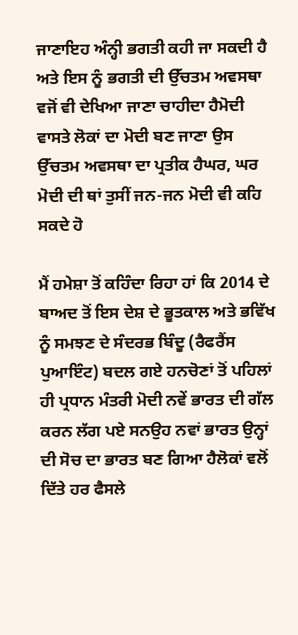ਜਾਣਾਇਹ ਅੰਨ੍ਹੀ ਭਗਤੀ ਕਹੀ ਜਾ ਸਕਦੀ ਹੈ ਅਤੇ ਇਸ ਨੂੰ ਭਗਤੀ ਦੀ ਉੱਚਤਮ ਅਵਸਥਾ ਵਜੋਂ ਵੀ ਦੇਖਿਆ ਜਾਣਾ ਚਾਹੀਦਾ ਹੈਮੋਦੀ ਵਾਸਤੇ ਲੋਕਾਂ ਦਾ ਮੋਦੀ ਬਣ ਜਾਣਾ ਉਸ ਉੱਚਤਮ ਅਵਸਥਾ ਦਾ ਪ੍ਰਤੀਕ ਹੈਘਰ, ਘਰ ਮੋਦੀ ਦੀ ਥਾਂ ਤੁਸੀਂ ਜਨ-ਜਨ ਮੋਦੀ ਵੀ ਕਹਿ ਸਕਦੇ ਹੋ

ਮੈਂ ਹਮੇਸ਼ਾ ਤੋਂ ਕਹਿੰਦਾ ਰਿਹਾ ਹਾਂ ਕਿ 2014 ਦੇ ਬਾਅਦ ਤੋਂ ਇਸ ਦੇਸ਼ ਦੇ ਭੂਤਕਾਲ ਅਤੇ ਭਵਿੱਖ ਨੂੰ ਸਮਝਣ ਦੇ ਸੰਦਰਭ ਬਿੰਦੂ (ਰੈਫਰੈਂਸ ਪੁਆਇੰਟ) ਬਦਲ ਗਏ ਹਨਚੋਣਾਂ ਤੋਂ ਪਹਿਲਾਂ ਹੀ ਪ੍ਰਧਾਨ ਮੰਤਰੀ ਮੋਦੀ ਨਵੇਂ ਭਾਰਤ ਦੀ ਗੱਲ ਕਰਨ ਲੱਗ ਪਏ ਸਨਉਹ ਨਵਾਂ ਭਾਰਤ ਉਨ੍ਹਾਂ ਦੀ ਸੋਚ ਦਾ ਭਾਰਤ ਬਣ ਗਿਆ ਹੈਲੋਕਾਂ ਵਲੋਂ ਦਿੱਤੇ ਹਰ ਫੈਸਲੇ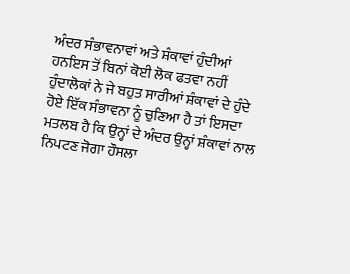ਅੰਦਰ ਸੰਭਾਵਨਾਵਾਂ ਅਤੇ ਸ਼ੰਕਾਵਾਂ ਹੁੰਦੀਆਂ ਹਨਇਸ ਤੋਂ ਬਿਨਾਂ ਕੋਈ ਲੋਕ ਫਤਵਾ ਨਹੀਂ ਹੁੰਦਾਲੋਕਾਂ ਨੇ ਜੇ ਬਹੁਤ ਸਾਰੀਆਂ ਸ਼ੰਕਾਵਾਂ ਦੇ ਹੁੰਦੇ ਹੋਏ ਇੱਕ ਸੰਭਾਵਨਾ ਨੂੰ ਚੁਣਿਆ ਹੈ ਤਾਂ ਇਸਦਾ ਮਤਲਬ ਹੈ ਕਿ ਉਨ੍ਹਾਂ ਦੇ ਅੰਦਰ ਉਨ੍ਹਾਂ ਸ਼ੰਕਾਵਾਂ ਨਾਲ ਨਿਪਟਣ ਜੋਗਾ ਹੌਸਲਾ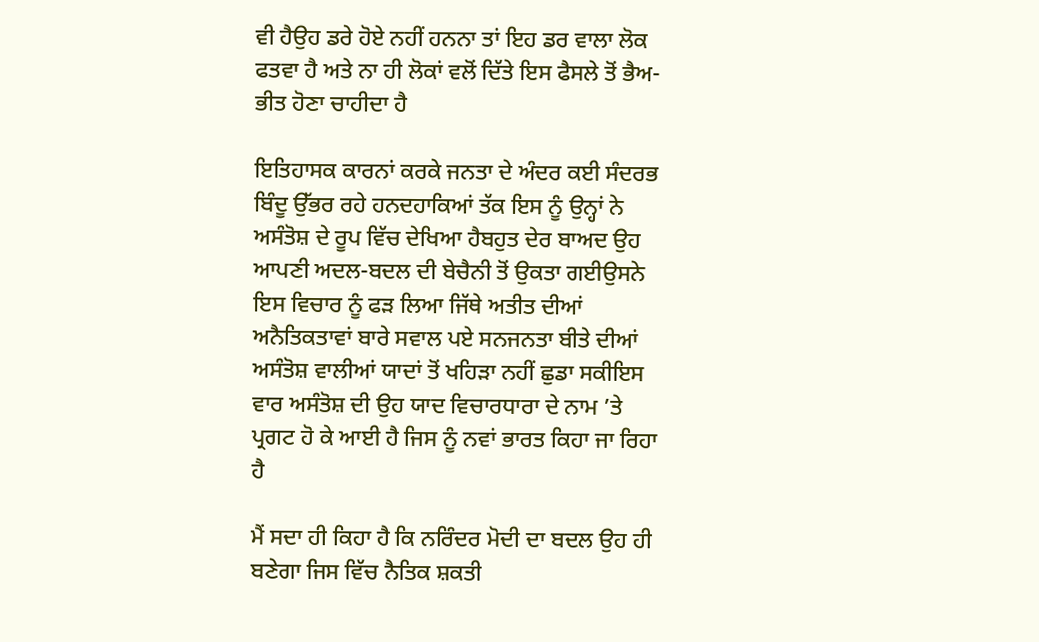ਵੀ ਹੈਉਹ ਡਰੇ ਹੋਏ ਨਹੀਂ ਹਨਨਾ ਤਾਂ ਇਹ ਡਰ ਵਾਲਾ ਲੋਕ ਫਤਵਾ ਹੈ ਅਤੇ ਨਾ ਹੀ ਲੋਕਾਂ ਵਲੋਂ ਦਿੱਤੇ ਇਸ ਫੈਸਲੇ ਤੋਂ ਭੈਅ-ਭੀਤ ਹੋਣਾ ਚਾਹੀਦਾ ਹੈ

ਇਤਿਹਾਸਕ ਕਾਰਨਾਂ ਕਰਕੇ ਜਨਤਾ ਦੇ ਅੰਦਰ ਕਈ ਸੰਦਰਭ ਬਿੰਦੂ ਉੱਭਰ ਰਹੇ ਹਨਦਹਾਕਿਆਂ ਤੱਕ ਇਸ ਨੂੰ ਉਨ੍ਹਾਂ ਨੇ ਅਸੰਤੋਸ਼ ਦੇ ਰੂਪ ਵਿੱਚ ਦੇਖਿਆ ਹੈਬਹੁਤ ਦੇਰ ਬਾਅਦ ਉਹ ਆਪਣੀ ਅਦਲ-ਬਦਲ ਦੀ ਬੇਚੈਨੀ ਤੋਂ ਉਕਤਾ ਗਈਉਸਨੇ ਇਸ ਵਿਚਾਰ ਨੂੰ ਫੜ ਲਿਆ ਜਿੱਥੇ ਅਤੀਤ ਦੀਆਂ ਅਨੈਤਿਕਤਾਵਾਂ ਬਾਰੇ ਸਵਾਲ ਪਏ ਸਨਜਨਤਾ ਬੀਤੇ ਦੀਆਂ ਅਸੰਤੋਸ਼ ਵਾਲੀਆਂ ਯਾਦਾਂ ਤੋਂ ਖਹਿੜਾ ਨਹੀਂ ਛੁਡਾ ਸਕੀਇਸ ਵਾਰ ਅਸੰਤੋਸ਼ ਦੀ ਉਹ ਯਾਦ ਵਿਚਾਰਧਾਰਾ ਦੇ ਨਾਮ ’ਤੇ ਪ੍ਰਗਟ ਹੋ ਕੇ ਆਈ ਹੈ ਜਿਸ ਨੂੰ ਨਵਾਂ ਭਾਰਤ ਕਿਹਾ ਜਾ ਰਿਹਾ ਹੈ

ਮੈਂ ਸਦਾ ਹੀ ਕਿਹਾ ਹੈ ਕਿ ਨਰਿੰਦਰ ਮੋਦੀ ਦਾ ਬਦਲ ਉਹ ਹੀ ਬਣੇਗਾ ਜਿਸ ਵਿੱਚ ਨੈਤਿਕ ਸ਼ਕਤੀ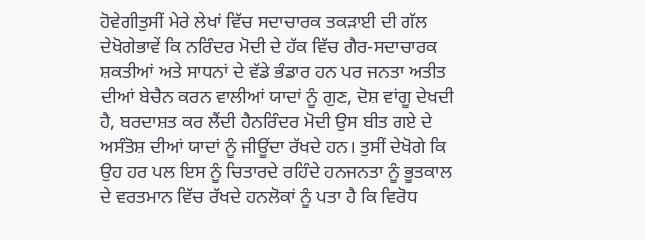ਹੋਵੇਗੀਤੁਸੀਂ ਮੇਰੇ ਲੇਖਾਂ ਵਿੱਚ ਸਦਾਚਾਰਕ ਤਕੜਾਈ ਦੀ ਗੱਲ ਦੇਖੋਗੇਭਾਵੇਂ ਕਿ ਨਰਿੰਦਰ ਮੋਦੀ ਦੇ ਹੱਕ ਵਿੱਚ ਗੈਰ-ਸਦਾਚਾਰਕ ਸ਼ਕਤੀਆਂ ਅਤੇ ਸਾਧਨਾਂ ਦੇ ਵੱਡੇ ਭੰਡਾਰ ਹਨ ਪਰ ਜਨਤਾ ਅਤੀਤ ਦੀਆਂ ਬੇਚੈਨ ਕਰਨ ਵਾਲੀਆਂ ਯਾਦਾਂ ਨੂੰ ਗੁਣ, ਦੋਸ਼ ਵਾਂਗੂ ਦੇਖਦੀ ਹੈ, ਬਰਦਾਸ਼ਤ ਕਰ ਲੈਂਦੀ ਹੈਨਰਿੰਦਰ ਮੋਦੀ ਉਸ ਬੀਤ ਗਏ ਦੇ ਅਸੰਤੋਸ਼ ਦੀਆਂ ਯਾਦਾਂ ਨੂੰ ਜੀਊਂਦਾ ਰੱਖਦੇ ਹਨ। ਤੁਸੀਂ ਦੇਖੋਗੇ ਕਿ ਉਹ ਹਰ ਪਲ ਇਸ ਨੂੰ ਚਿਤਾਰਦੇ ਰਹਿੰਦੇ ਹਨਜਨਤਾ ਨੂੰ ਭੂਤਕਾਲ ਦੇ ਵਰਤਮਾਨ ਵਿੱਚ ਰੱਖਦੇ ਹਨਲੋਕਾਂ ਨੂੰ ਪਤਾ ਹੈ ਕਿ ਵਿਰੋਧ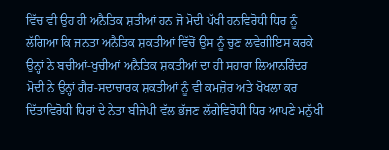ਵਿੱਚ ਵੀ ਉਹ ਹੀ ਅਨੈਤਿਕ ਸ਼ਤੀਆਂ ਹਨ ਜੋ ਮੋਦੀ ਪੱਖੀ ਹਨਵਿਰੋਧੀ ਧਿਰ ਨੂੰ ਲੱਗਿਆ ਕਿ ਜਨਤਾ ਅਨੈਤਿਕ ਸ਼ਕਤੀਆਂ ਵਿੱਚੋਂ ਉਸ ਨੂੰ ਚੁਣ ਲਵੇਗੀਇਸ ਕਰਕੇ ਉਨ੍ਹਾਂ ਨੇ ਬਚੀਆਂ-ਖੁਚੀਆਂ ਅਨੈਤਿਕ ਸ਼ਕਤੀਆਂ ਦਾ ਹੀ ਸਹਾਰਾ ਲਿਆਨਰਿੰਦਰ ਮੋਦੀ ਨੇ ਉਨ੍ਹਾਂ ਗੈਰ-ਸਦਾਚਾਰਕ ਸ਼ਕਤੀਆਂ ਨੂੰ ਵੀ ਕਮਜ਼ੋਰ ਅਤੇ ਖੋਖਲਾ ਕਰ ਦਿੱਤਾਵਿਰੋਧੀ ਧਿਰਾਂ ਦੇ ਨੇਤਾ ਬੀਜੇਪੀ ਵੱਲ ਭੱਜਣ ਲੱਗੇਵਿਰੋਧੀ ਧਿਰ ਆਪਣੇ ਮਨੁੱਖੀ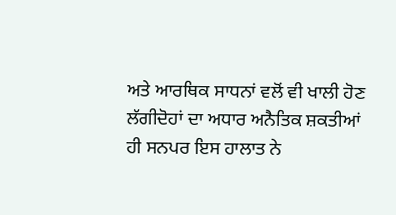ਅਤੇ ਆਰਥਿਕ ਸਾਧਨਾਂ ਵਲੋਂ ਵੀ ਖਾਲੀ ਹੋਣ ਲੱਗੀਦੋਹਾਂ ਦਾ ਅਧਾਰ ਅਨੈਤਿਕ ਸ਼ਕਤੀਆਂ ਹੀ ਸਨਪਰ ਇਸ ਹਾਲਾਤ ਨੇ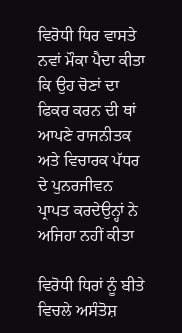ਵਿਰੋਧੀ ਧਿਰ ਵਾਸਤੇ ਨਵਾਂ ਮੌਕਾ ਪੈਦਾ ਕੀਤਾ ਕਿ ਉਹ ਚੋਣਾਂ ਦਾ ਫਿਕਰ ਕਰਨ ਦੀ ਥਾਂ ਆਪਣੇ ਰਾਜਨੀਤਕ ਅਤੇ ਵਿਚਾਰਕ ਪੱਧਰ ਦੇ ਪੁਨਰਜੀਵਨ ਪ੍ਰਾਪਤ ਕਰਦੇਉਨ੍ਹਾਂ ਨੇ ਅਜਿਹਾ ਨਹੀਂ ਕੀਤਾ

ਵਿਰੋਧੀ ਧਿਰਾਂ ਨੂੰ ਬੀਤੇ ਵਿਚਲੇ ਅਸੰਤੋਸ਼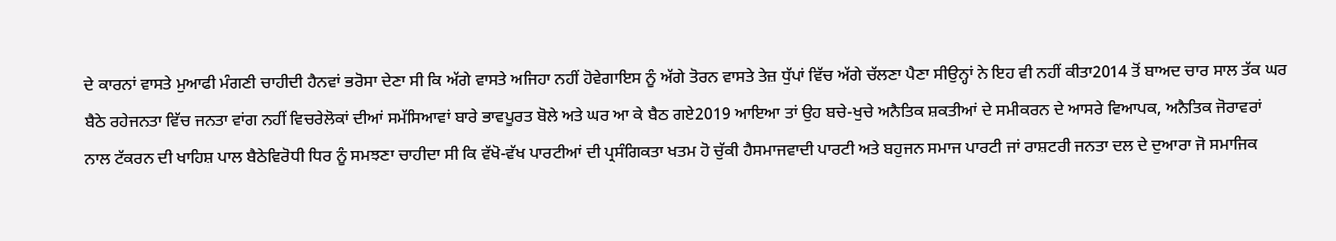ਦੇ ਕਾਰਨਾਂ ਵਾਸਤੇ ਮੁਆਫੀ ਮੰਗਣੀ ਚਾਹੀਦੀ ਹੈਨਵਾਂ ਭਰੋਸਾ ਦੇਣਾ ਸੀ ਕਿ ਅੱਗੇ ਵਾਸਤੇ ਅਜਿਹਾ ਨਹੀਂ ਹੋਵੇਗਾਇਸ ਨੂੰ ਅੱਗੇ ਤੋਰਨ ਵਾਸਤੇ ਤੇਜ਼ ਧੁੱਪਾਂ ਵਿੱਚ ਅੱਗੇ ਚੱਲਣਾ ਪੈਣਾ ਸੀਉਨ੍ਹਾਂ ਨੇ ਇਹ ਵੀ ਨਹੀਂ ਕੀਤਾ2014 ਤੋਂ ਬਾਅਦ ਚਾਰ ਸਾਲ ਤੱਕ ਘਰ ਬੈਠੇ ਰਹੇਜਨਤਾ ਵਿੱਚ ਜਨਤਾ ਵਾਂਗ ਨਹੀਂ ਵਿਚਰੇਲੋਕਾਂ ਦੀਆਂ ਸਮੱਸਿਆਵਾਂ ਬਾਰੇ ਭਾਵਪੂਰਤ ਬੋਲੇ ਅਤੇ ਘਰ ਆ ਕੇ ਬੈਠ ਗਏ2019 ਆਇਆ ਤਾਂ ਉਹ ਬਚੇ-ਖੁਚੇ ਅਨੈਤਿਕ ਸ਼ਕਤੀਆਂ ਦੇ ਸਮੀਕਰਨ ਦੇ ਆਸਰੇ ਵਿਆਪਕ, ਅਨੈਤਿਕ ਜੋਰਾਵਰਾਂ ਨਾਲ ਟੱਕਰਨ ਦੀ ਖਾਹਿਸ਼ ਪਾਲ ਬੈਠੇਵਿਰੋਧੀ ਧਿਰ ਨੂੰ ਸਮਝਣਾ ਚਾਹੀਦਾ ਸੀ ਕਿ ਵੱਖੋ-ਵੱਖ ਪਾਰਟੀਆਂ ਦੀ ਪ੍ਰਸੰਗਿਕਤਾ ਖਤਮ ਹੋ ਚੁੱਕੀ ਹੈਸਮਾਜਵਾਦੀ ਪਾਰਟੀ ਅਤੇ ਬਹੁਜਨ ਸਮਾਜ ਪਾਰਟੀ ਜਾਂ ਰਾਸ਼ਟਰੀ ਜਨਤਾ ਦਲ ਦੇ ਦੁਆਰਾ ਜੋ ਸਮਾਜਿਕ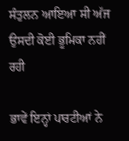ਸੰਤੁਲਨ ਆਇਆ ਸੀ ਅੱਜ ਉਸਦੀ ਕੋਈ ਭੂਮਿਕਾ ਨਹੀਂ ਰਹੀ

ਭਾਵੇਂ ਇਨ੍ਹਾਂ ਪਾਰਟੀਆਂ ਨੇ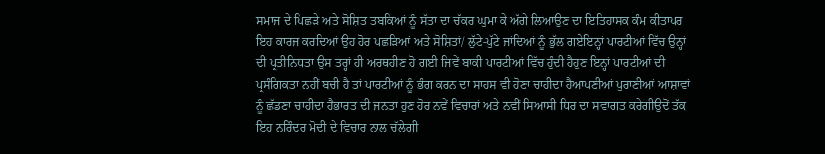ਸਮਾਜ ਦੇ ਪਿਛੜੇ ਅਤੇ ਸੋਸ਼ਿਤ ਤਬਕਿਆਂ ਨੂੰ ਸੱਤਾ ਦਾ ਚੱਕਰ ਘੁਮਾ ਕੇ ਅੱਗੇ ਲਿਆਉਣ ਦਾ ਇਤਿਹਾਸਕ ਕੰਮ ਕੀਤਾਪਰ ਇਹ ਕਾਰਜ ਕਰਦਿਆਂ ਉਹ ਹੋਰ ਪਛੜਿਆਂ ਅਤੇ ਸੋਸ਼ਿਤਾਂ/ ਲੁੱਟੇ-ਪੁੱਟੇ ਜਾਂਦਿਆਂ ਨੂੰ ਭੁੱਲ ਗਏਇਨ੍ਹਾਂ ਪਾਰਟੀਆਂ ਵਿੱਚ ਉਨ੍ਹਾਂ ਦੀ ਪ੍ਰਤੀਨਿਧਤਾ ਉਸ ਤਰ੍ਹਾਂ ਹੀ ਅਰਥਹੀਣ ਹੋ ਗਈ ਜਿਵੇਂ ਬਾਕੀ ਪਾਰਟੀਆਂ ਵਿੱਚ ਹੁੰਦੀ ਹੈਹੁਣ ਇਨ੍ਹਾਂ ਪਾਰਟੀਆਂ ਦੀ ਪ੍ਰਸੰਗਿਕਤਾ ਨਹੀਂ ਬਚੀ ਹੈ ਤਾਂ ਪਾਰਟੀਆਂ ਨੂੰ ਭੰਗ ਕਰਨ ਦਾ ਸਾਹਸ ਵੀ ਹੋਣਾ ਚਾਹੀਦਾ ਹੈਆਪਣੀਆਂ ਪੁਰਾਣੀਆਂ ਆਸ਼ਾਵਾਂ ਨੂੰ ਛੱਡਣਾ ਚਾਹੀਦਾ ਹੈਭਾਰਤ ਦੀ ਜਨਤਾ ਹੁਣ ਹੋਰ ਨਵੇਂ ਵਿਚਾਰਾਂ ਅਤੇ ਨਵੀਂ ਸਿਆਸੀ ਧਿਰ ਦਾ ਸਵਾਗਤ ਕਰੇਗੀਉਦੋਂ ਤੱਕ ਇਹ ਨਰਿੰਦਰ ਮੋਦੀ ਦੇ ਵਿਚਾਰ ਨਾਲ ਚੱਲੇਗੀ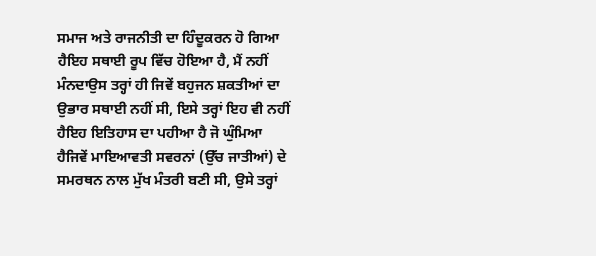ਸਮਾਜ ਅਤੇ ਰਾਜਨੀਤੀ ਦਾ ਹਿੰਦੂਕਰਨ ਹੋ ਗਿਆ ਹੈਇਹ ਸਥਾਈ ਰੂਪ ਵਿੱਚ ਹੋਇਆ ਹੈ, ਮੈਂ ਨਹੀਂ ਮੰਨਦਾਉਸ ਤਰ੍ਹਾਂ ਹੀ ਜਿਵੇਂ ਬਹੁਜਨ ਸ਼ਕਤੀਆਂ ਦਾ ਉਭਾਰ ਸਥਾਈ ਨਹੀਂ ਸੀ, ਇਸੇ ਤਰ੍ਹਾਂ ਇਹ ਵੀ ਨਹੀਂ ਹੈਇਹ ਇਤਿਹਾਸ ਦਾ ਪਹੀਆ ਹੈ ਜੋ ਘੁੰਮਿਆ ਹੈਜਿਵੇਂ ਮਾਇਆਵਤੀ ਸਵਰਨਾਂ (ਉੱਚ ਜਾਤੀਆਂ) ਦੇ ਸਮਰਥਨ ਨਾਲ ਮੁੱਖ ਮੰਤਰੀ ਬਣੀ ਸੀ, ਉਸੇ ਤਰ੍ਹਾਂ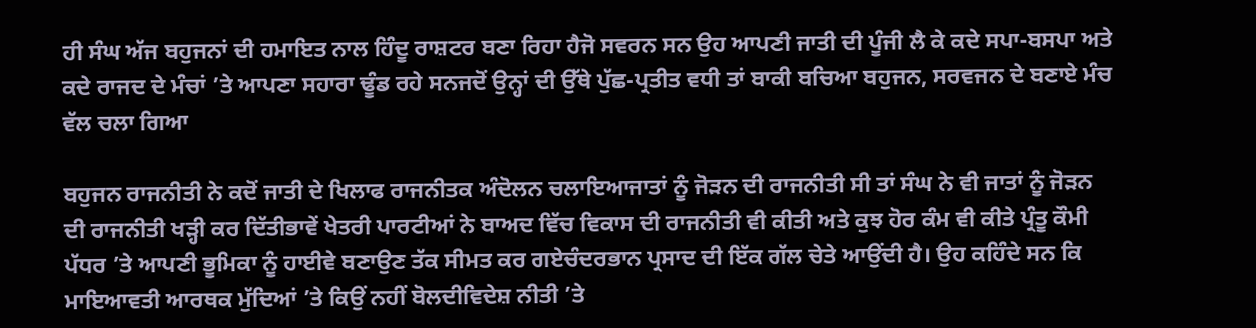ਹੀ ਸੰਘ ਅੱਜ ਬਹੁਜਨਾਂ ਦੀ ਹਮਾਇਤ ਨਾਲ ਹਿੰਦੂ ਰਾਸ਼ਟਰ ਬਣਾ ਰਿਹਾ ਹੈਜੋ ਸਵਰਨ ਸਨ ਉਹ ਆਪਣੀ ਜਾਤੀ ਦੀ ਪੂੰਜੀ ਲੈ ਕੇ ਕਦੇ ਸਪਾ-ਬਸਪਾ ਅਤੇ ਕਦੇ ਰਾਜਦ ਦੇ ਮੰਚਾਂ ’ਤੇ ਆਪਣਾ ਸਹਾਰਾ ਢੂੰਡ ਰਹੇ ਸਨਜਦੋਂ ਉਨ੍ਹਾਂ ਦੀ ਉੱਥੇ ਪੁੱਛ-ਪ੍ਰਤੀਤ ਵਧੀ ਤਾਂ ਬਾਕੀ ਬਚਿਆ ਬਹੁਜਨ, ਸਰਵਜਨ ਦੇ ਬਣਾਏ ਮੰਚ ਵੱਲ ਚਲਾ ਗਿਆ

ਬਹੁਜਨ ਰਾਜਨੀਤੀ ਨੇ ਕਦੋਂ ਜਾਤੀ ਦੇ ਖਿਲਾਫ ਰਾਜਨੀਤਕ ਅੰਦੋਲਨ ਚਲਾਇਆਜਾਤਾਂ ਨੂੰ ਜੋੜਨ ਦੀ ਰਾਜਨੀਤੀ ਸੀ ਤਾਂ ਸੰਘ ਨੇ ਵੀ ਜਾਤਾਂ ਨੂੰ ਜੋੜਨ ਦੀ ਰਾਜਨੀਤੀ ਖੜ੍ਹੀ ਕਰ ਦਿੱਤੀਭਾਵੇਂ ਖੇਤਰੀ ਪਾਰਟੀਆਂ ਨੇ ਬਾਅਦ ਵਿੱਚ ਵਿਕਾਸ ਦੀ ਰਾਜਨੀਤੀ ਵੀ ਕੀਤੀ ਅਤੇ ਕੁਝ ਹੋਰ ਕੰਮ ਵੀ ਕੀਤੇ ਪ੍ਰੰਤੂ ਕੌਮੀ ਪੱਧਰ ’ਤੇ ਆਪਣੀ ਭੂਮਿਕਾ ਨੂੰ ਹਾਈਵੇ ਬਣਾਉਣ ਤੱਕ ਸੀਮਤ ਕਰ ਗਏਚੰਦਰਭਾਨ ਪ੍ਰਸਾਦ ਦੀ ਇੱਕ ਗੱਲ ਚੇਤੇ ਆਉਂਦੀ ਹੈ। ਉਹ ਕਹਿੰਦੇ ਸਨ ਕਿ ਮਾਇਆਵਤੀ ਆਰਥਕ ਮੁੱਦਿਆਂ ’ਤੇ ਕਿਉਂ ਨਹੀਂ ਬੋਲਦੀਵਿਦੇਸ਼ ਨੀਤੀ ’ਤੇ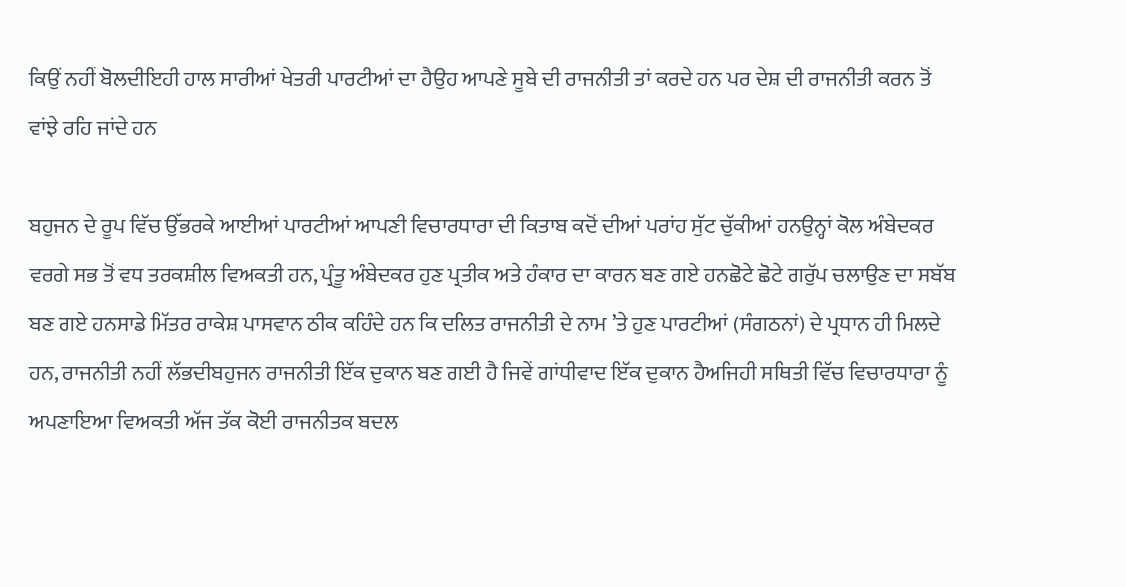ਕਿਉਂ ਨਹੀਂ ਬੋਲਦੀਇਹੀ ਹਾਲ ਸਾਰੀਆਂ ਖੇਤਰੀ ਪਾਰਟੀਆਂ ਦਾ ਹੈਉਹ ਆਪਣੇ ਸੂਬੇ ਦੀ ਰਾਜਨੀਤੀ ਤਾਂ ਕਰਦੇ ਹਨ ਪਰ ਦੇਸ਼ ਦੀ ਰਾਜਨੀਤੀ ਕਰਨ ਤੋਂ ਵਾਂਝੇ ਰਹਿ ਜਾਂਦੇ ਹਨ

ਬਹੁਜਨ ਦੇ ਰੂਪ ਵਿੱਚ ਉੱਭਰਕੇ ਆਈਆਂ ਪਾਰਟੀਆਂ ਆਪਣੀ ਵਿਚਾਰਧਾਰਾ ਦੀ ਕਿਤਾਬ ਕਦੋਂ ਦੀਆਂ ਪਰਾਂਹ ਸੁੱਟ ਚੁੱਕੀਆਂ ਹਨਉਨ੍ਹਾਂ ਕੋਲ ਅੰਬੇਦਕਰ ਵਰਗੇ ਸਭ ਤੋਂ ਵਧ ਤਰਕਸ਼ੀਲ ਵਿਅਕਤੀ ਹਨ, ਪ੍ਰੰਤੂ ਅੰਬੇਦਕਰ ਹੁਣ ਪ੍ਰਤੀਕ ਅਤੇ ਹੰਕਾਰ ਦਾ ਕਾਰਨ ਬਣ ਗਏ ਹਨਛੋਟੇ ਛੋਟੇ ਗਰੁੱਪ ਚਲਾਉਣ ਦਾ ਸਬੱਬ ਬਣ ਗਏ ਹਨਸਾਡੇ ਮਿੱਤਰ ਰਾਕੇਸ਼ ਪਾਸਵਾਨ ਠੀਕ ਕਹਿੰਦੇ ਹਨ ਕਿ ਦਲਿਤ ਰਾਜਨੀਤੀ ਦੇ ਨਾਮ ’ਤੇ ਹੁਣ ਪਾਰਟੀਆਂ (ਸੰਗਠਨਾਂ) ਦੇ ਪ੍ਰਧਾਨ ਹੀ ਮਿਲਦੇ ਹਨ, ਰਾਜਨੀਤੀ ਨਹੀਂ ਲੱਭਦੀਬਹੁਜਨ ਰਾਜਨੀਤੀ ਇੱਕ ਦੁਕਾਨ ਬਣ ਗਈ ਹੈ ਜਿਵੇਂ ਗਾਂਧੀਵਾਦ ਇੱਕ ਦੁਕਾਨ ਹੈਅਜਿਹੀ ਸਥਿਤੀ ਵਿੱਚ ਵਿਚਾਰਧਾਰਾ ਨੂੰ ਅਪਣਾਇਆ ਵਿਅਕਤੀ ਅੱਜ ਤੱਕ ਕੋਈ ਰਾਜਨੀਤਕ ਬਦਲ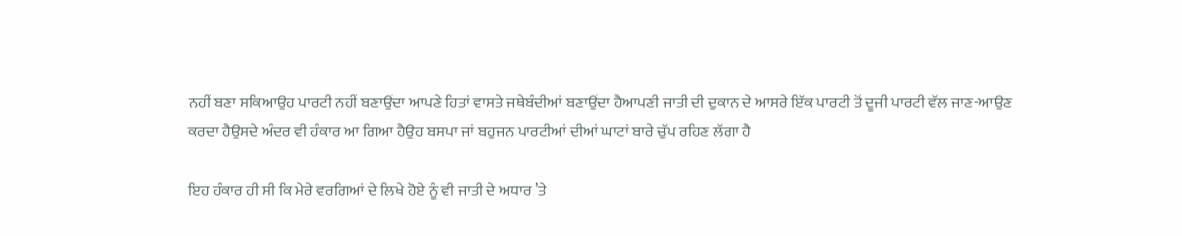ਨਹੀਂ ਬਣਾ ਸਕਿਆਉਹ ਪਾਰਟੀ ਨਹੀਂ ਬਣਾਉਂਦਾ ਆਪਣੇ ਹਿਤਾਂ ਵਾਸਤੇ ਜਥੇਬੰਦੀਆਂ ਬਣਾਉਂਦਾ ਹੈਆਪਣੀ ਜਾਤੀ ਦੀ ਦੁਕਾਨ ਦੇ ਆਸਰੇ ਇੱਕ ਪਾਰਟੀ ਤੋਂ ਦੂਜੀ ਪਾਰਟੀ ਵੱਲ ਜਾਣ-ਆਉਣ ਕਰਦਾ ਹੈਉਸਦੇ ਅੰਦਰ ਵੀ ਹੰਕਾਰ ਆ ਗਿਆ ਹੈਉਹ ਬਸਪਾ ਜਾਂ ਬਹੁਜਨ ਪਾਰਟੀਆਂ ਦੀਆਂ ਘਾਟਾਂ ਬਾਰੇ ਚੁੱਪ ਰਹਿਣ ਲੱਗਾ ਹੈ

ਇਹ ਹੰਕਾਰ ਹੀ ਸੀ ਕਿ ਮੇਰੇ ਵਰਗਿਆਂ ਦੇ ਲਿਖੇ ਹੋਏ ਨੂੰ ਵੀ ਜਾਤੀ ਦੇ ਅਧਾਰ ’ਤੇ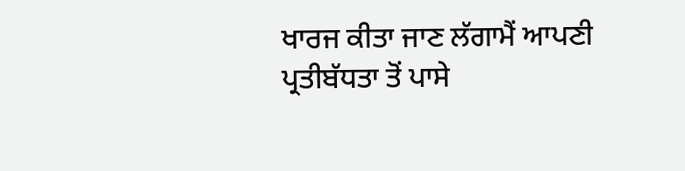ਖਾਰਜ ਕੀਤਾ ਜਾਣ ਲੱਗਾਮੈਂ ਆਪਣੀ ਪ੍ਰਤੀਬੱਧਤਾ ਤੋਂ ਪਾਸੇ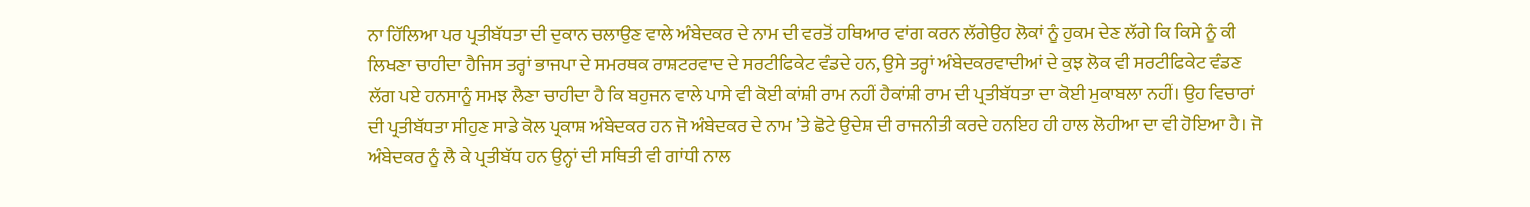ਨਾ ਹਿੱਲਿਆ ਪਰ ਪ੍ਰਤੀਬੱਧਤਾ ਦੀ ਦੁਕਾਨ ਚਲਾਉਣ ਵਾਲੇ ਅੰਬੇਦਕਰ ਦੇ ਨਾਮ ਦੀ ਵਰਤੋਂ ਹਥਿਆਰ ਵਾਂਗ ਕਰਨ ਲੱਗੇਉਹ ਲੋਕਾਂ ਨੂੰ ਹੁਕਮ ਦੇਣ ਲੱਗੇ ਕਿ ਕਿਸੇ ਨੂੰ ਕੀ ਲਿਖਣਾ ਚਾਹੀਦਾ ਹੈਜਿਸ ਤਰ੍ਹਾਂ ਭਾਜਪਾ ਦੇ ਸਮਰਥਕ ਰਾਸ਼ਟਰਵਾਦ ਦੇ ਸਰਟੀਫਿਕੇਟ ਵੰਡਦੇ ਹਨ, ਉਸੇ ਤਰ੍ਹਾਂ ਅੰਬੇਦਕਰਵਾਦੀਆਂ ਦੇ ਕੁਝ ਲੋਕ ਵੀ ਸਰਟੀਫਿਕੇਟ ਵੰਡਣ ਲੱਗ ਪਏ ਹਨਸਾਨੂੰ ਸਮਝ ਲੈਣਾ ਚਾਹੀਦਾ ਹੈ ਕਿ ਬਹੁਜਨ ਵਾਲੇ ਪਾਸੇ ਵੀ ਕੋਈ ਕਾਂਸ਼ੀ ਰਾਮ ਨਹੀਂ ਹੈਕਾਂਸ਼ੀ ਰਾਮ ਦੀ ਪ੍ਰਤੀਬੱਧਤਾ ਦਾ ਕੋਈ ਮੁਕਾਬਲਾ ਨਹੀਂ। ਉਹ ਵਿਚਾਰਾਂ ਦੀ ਪ੍ਰਤੀਬੱਧਤਾ ਸੀਹੁਣ ਸਾਡੇ ਕੋਲ ਪ੍ਰਕਾਸ਼ ਅੰਬੇਦਕਰ ਹਨ ਜੋ ਅੰਬੇਦਕਰ ਦੇ ਨਾਮ ’ਤੇ ਛੋਟੇ ਉਦੇਸ਼ ਦੀ ਰਾਜਨੀਤੀ ਕਰਦੇ ਹਨਇਹ ਹੀ ਹਾਲ ਲੋਹੀਆ ਦਾ ਵੀ ਹੋਇਆ ਹੈ। ਜੋ ਅੰਬੇਦਕਰ ਨੂੰ ਲੈ ਕੇ ਪ੍ਰਤੀਬੱਧ ਹਨ ਉਨ੍ਹਾਂ ਦੀ ਸਥਿਤੀ ਵੀ ਗਾਂਧੀ ਨਾਲ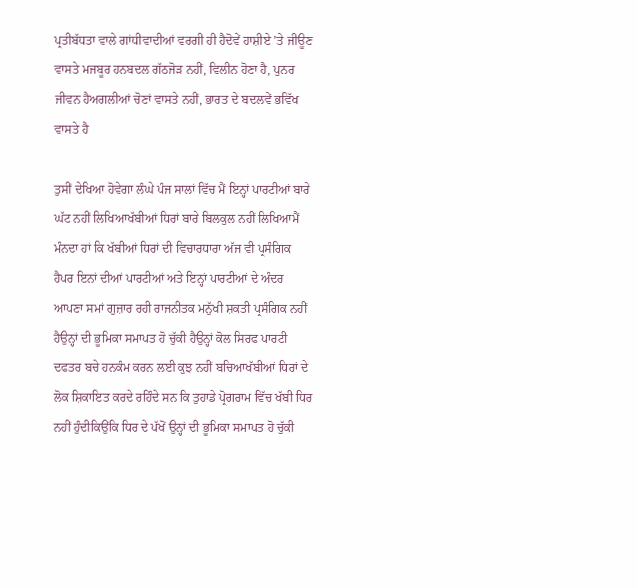ਪ੍ਰਤੀਬੱਧਤਾ ਵਾਲੇ ਗਾਂਧੀਵਾਦੀਆਂ ਵਰਗੀ ਹੀ ਹੈਦੋਵੇਂ ਹਾਸ਼ੀਏ ’ਤੇ ਜੀਊਣ ਵਾਸਤੇ ਮਜਬੂਰ ਹਨਬਦਲ ਗੱਠਜੋੜ ਨਹੀਂ, ਵਿਲੀਨ ਹੋਣਾ ਹੈ, ਪੁਨਰ ਜੀਵਨ ਹੈਅਗਲੀਆਂ ਚੋਣਾਂ ਵਾਸਤੇ ਨਹੀਂ, ਭਾਰਤ ਦੇ ਬਦਲਵੇਂ ਭਵਿੱਖ ਵਾਸਤੇ ਹੈ

ਤੁਸੀਂ ਦੇਖਿਆ ਹੋਵੇਗਾ ਲੰਘੇ ਪੰਜ ਸਾਲਾਂ ਵਿੱਚ ਮੈਂ ਇਨ੍ਹਾਂ ਪਾਰਟੀਆਂ ਬਾਰੇ ਘੱਟ ਨਹੀਂ ਲਿਖਿਆਖੱਬੀਆਂ ਧਿਰਾਂ ਬਾਰੇ ਬਿਲਕੁਲ ਨਹੀਂ ਲਿਖਿਆਮੈਂ ਮੰਨਦਾ ਹਾਂ ਕਿ ਖੱਬੀਆਂ ਧਿਰਾਂ ਦੀ ਵਿਚਾਰਧਾਰਾ ਅੱਜ ਵੀ ਪ੍ਰਸੰਗਿਕ ਹੈਪਰ ਇਨਾਂ ਦੀਆਂ ਪਾਰਟੀਆਂ ਅਤੇ ਇਨ੍ਹਾਂ ਪਾਰਟੀਆਂ ਦੇ ਅੰਦਰ ਆਪਣਾ ਸਮਾਂ ਗੁਜ਼ਾਰ ਰਹੀ ਰਾਜਨੀਤਕ ਮਨੁੱਖੀ ਸ਼ਕਤੀ ਪ੍ਰਸੰਗਿਕ ਨਹੀਂ ਹੈਉਨ੍ਹਾਂ ਦੀ ਭੂਮਿਕਾ ਸਮਾਪਤ ਹੋ ਚੁੱਕੀ ਹੈਉਨ੍ਹਾਂ ਕੋਲ ਸਿਰਫ ਪਾਰਟੀ ਦਫਤਰ ਬਚੇ ਹਨਕੰਮ ਕਰਨ ਲਈ ਕੁਝ ਨਹੀਂ ਬਚਿਆਖੱਬੀਆਂ ਧਿਰਾਂ ਦੇ ਲੋਕ ਸ਼ਿਕਾਇਤ ਕਰਦੇ ਰਹਿੰਦੇ ਸਨ ਕਿ ਤੁਹਾਡੇ ਪ੍ਰੋਗਰਾਮ ਵਿੱਚ ਖੱਬੀ ਧਿਰ ਨਹੀਂ ਹੁੰਦੀਕਿਉਂਕਿ ਧਿਰ ਦੇ ਪੱਖੋਂ ਉਨ੍ਹਾਂ ਦੀ ਭੂਮਿਕਾ ਸਮਾਪਤ ਹੋ ਚੁੱਕੀ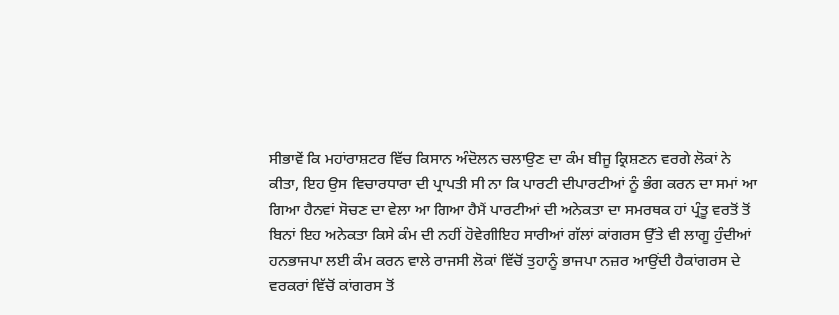ਸੀਭਾਵੇਂ ਕਿ ਮਹਾਂਰਾਸ਼ਟਰ ਵਿੱਚ ਕਿਸਾਨ ਅੰਦੋਲਨ ਚਲਾਉਣ ਦਾ ਕੰਮ ਬੀਜੂ ਕ੍ਰਿਸ਼ਣਨ ਵਰਗੇ ਲੋਕਾਂ ਨੇ ਕੀਤਾ, ਇਹ ਉਸ ਵਿਚਾਰਧਾਰਾ ਦੀ ਪ੍ਰਾਪਤੀ ਸੀ ਨਾ ਕਿ ਪਾਰਟੀ ਦੀਪਾਰਟੀਆਂ ਨੂੰ ਭੰਗ ਕਰਨ ਦਾ ਸਮਾਂ ਆ ਗਿਆ ਹੈਨਵਾਂ ਸੋਚਣ ਦਾ ਵੇਲਾ ਆ ਗਿਆ ਹੈਮੈਂ ਪਾਰਟੀਆਂ ਦੀ ਅਨੇਕਤਾ ਦਾ ਸਮਰਥਕ ਹਾਂ ਪ੍ਰੰਤੂ ਵਰਤੋਂ ਤੋਂ ਬਿਨਾਂ ਇਹ ਅਨੇਕਤਾ ਕਿਸੇ ਕੰਮ ਦੀ ਨਹੀਂ ਹੋਵੇਗੀਇਹ ਸਾਰੀਆਂ ਗੱਲਾਂ ਕਾਂਗਰਸ ਉੱਤੇ ਵੀ ਲਾਗੂ ਹੁੰਦੀਆਂ ਹਨਭਾਜਪਾ ਲਈ ਕੰਮ ਕਰਨ ਵਾਲੇ ਰਾਜਸੀ ਲੋਕਾਂ ਵਿੱਚੋਂ ਤੁਹਾਨੂੰ ਭਾਜਪਾ ਨਜ਼ਰ ਆਉਂਦੀ ਹੈਕਾਂਗਰਸ ਦੇ ਵਰਕਰਾਂ ਵਿੱਚੋਂ ਕਾਂਗਰਸ ਤੋਂ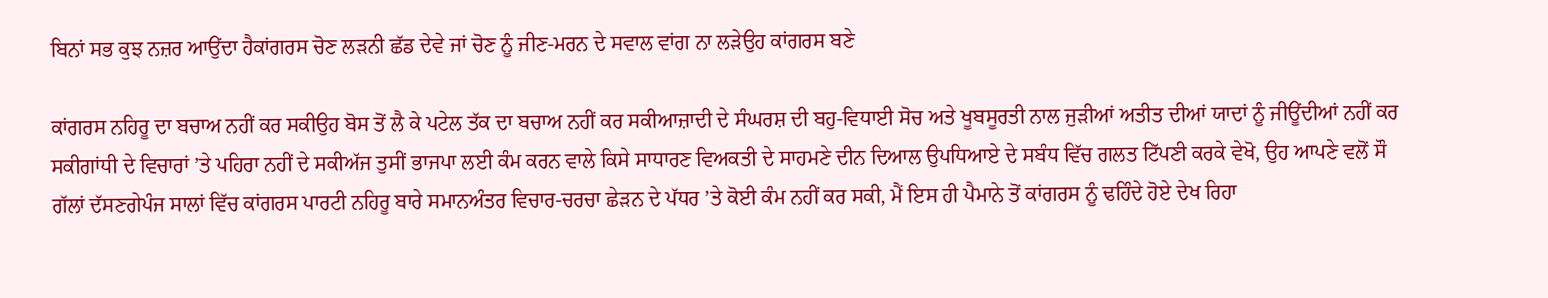ਬਿਨਾਂ ਸਭ ਕੁਝ ਨਜ਼ਰ ਆਉਂਦਾ ਹੈਕਾਂਗਰਸ ਚੋਣ ਲੜਨੀ ਛੱਡ ਦੇਵੇ ਜਾਂ ਚੋਣ ਨੂੰ ਜੀਣ-ਮਰਨ ਦੇ ਸਵਾਲ ਵਾਂਗ ਨਾ ਲੜੇਉਹ ਕਾਂਗਰਸ ਬਣੇ

ਕਾਂਗਰਸ ਨਹਿਰੂ ਦਾ ਬਚਾਅ ਨਹੀਂ ਕਰ ਸਕੀਉਹ ਬੋਸ ਤੋਂ ਲੈ ਕੇ ਪਟੇਲ ਤੱਕ ਦਾ ਬਚਾਅ ਨਹੀਂ ਕਰ ਸਕੀਆਜ਼ਾਦੀ ਦੇ ਸੰਘਰਸ਼ ਦੀ ਬਹੁ-ਵਿਧਾਈ ਸੋਚ ਅਤੇ ਖੂਬਸੂਰਤੀ ਨਾਲ ਜੁੜੀਆਂ ਅਤੀਤ ਦੀਆਂ ਯਾਦਾਂ ਨੂੰ ਜੀਊਂਦੀਆਂ ਨਹੀਂ ਕਰ ਸਕੀਗਾਂਧੀ ਦੇ ਵਿਚਾਰਾਂ ’ਤੇ ਪਹਿਰਾ ਨਹੀਂ ਦੇ ਸਕੀਅੱਜ ਤੁਸੀਂ ਭਾਜਪਾ ਲਈ ਕੰਮ ਕਰਨ ਵਾਲੇ ਕਿਸੇ ਸਾਧਾਰਣ ਵਿਅਕਤੀ ਦੇ ਸਾਹਮਣੇ ਦੀਨ ਦਿਆਲ ਉਪਧਿਆਏ ਦੇ ਸਬੰਧ ਵਿੱਚ ਗਲਤ ਟਿੱਪਣੀ ਕਰਕੇ ਵੇਖੋ, ਉਹ ਆਪਣੇ ਵਲੋਂ ਸੌ ਗੱਲਾਂ ਦੱਸਣਗੇਪੰਜ ਸਾਲਾਂ ਵਿੱਚ ਕਾਂਗਰਸ ਪਾਰਟੀ ਨਹਿਰੂ ਬਾਰੇ ਸਮਾਨਅੰਤਰ ਵਿਚਾਰ-ਚਰਚਾ ਛੇੜਨ ਦੇ ਪੱਧਰ ’ਤੇ ਕੋਈ ਕੰਮ ਨਹੀਂ ਕਰ ਸਕੀ, ਮੈਂ ਇਸ ਹੀ ਪੈਮਾਨੇ ਤੋਂ ਕਾਂਗਰਸ ਨੂੰ ਢਹਿੰਦੇ ਹੋਏ ਦੇਖ ਰਿਹਾ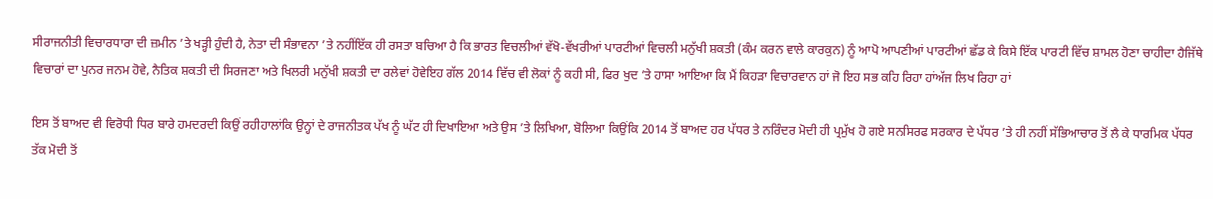ਸੀਰਾਜਨੀਤੀ ਵਿਚਾਰਧਾਰਾ ਦੀ ਜ਼ਮੀਨ ’ਤੇ ਖੜ੍ਹੀ ਹੁੰਦੀ ਹੈ, ਨੇਤਾ ਦੀ ਸੰਭਾਵਨਾ ’ਤੇ ਨਹੀਂਇੱਕ ਹੀ ਰਸਤਾ ਬਚਿਆ ਹੈ ਕਿ ਭਾਰਤ ਵਿਚਲੀਆਂ ਵੱਖੋ-ਵੱਖਰੀਆਂ ਪਾਰਟੀਆਂ ਵਿਚਲੀ ਮਨੁੱਖੀ ਸ਼ਕਤੀ (ਕੰਮ ਕਰਨ ਵਾਲੇ ਕਾਰਕੁਨ) ਨੂੰ ਆਪੋ ਆਪਣੀਆਂ ਪਾਰਟੀਆਂ ਛੱਡ ਕੇ ਕਿਸੇ ਇੱਕ ਪਾਰਟੀ ਵਿੱਚ ਸ਼ਾਮਲ ਹੋਣਾ ਚਾਹੀਦਾ ਹੈਜਿੱਥੇ ਵਿਚਾਰਾਂ ਦਾ ਪੁਨਰ ਜਨਮ ਹੋਵੇ, ਨੈਤਿਕ ਸ਼ਕਤੀ ਦੀ ਸਿਰਜਣਾ ਅਤੇ ਖਿਲਰੀ ਮਨੁੱਖੀ ਸ਼ਕਤੀ ਦਾ ਰਲੇਵਾਂ ਹੋਵੇਇਹ ਗੱਲ 2014 ਵਿੱਚ ਵੀ ਲੋਕਾਂ ਨੂੰ ਕਹੀ ਸੀ, ਫਿਰ ਖੁਦ ’ਤੇ ਹਾਸਾ ਆਇਆ ਕਿ ਮੈਂ ਕਿਹੜਾ ਵਿਚਾਰਵਾਨ ਹਾਂ ਜੋ ਇਹ ਸਭ ਕਹਿ ਰਿਹਾ ਹਾਂਅੱਜ ਲਿਖ ਰਿਹਾ ਹਾਂ

ਇਸ ਤੋਂ ਬਾਅਦ ਵੀ ਵਿਰੋਧੀ ਧਿਰ ਬਾਰੇ ਹਮਦਰਦੀ ਕਿਉਂ ਰਹੀਹਾਲਾਂਕਿ ਉਨ੍ਹਾਂ ਦੇ ਰਾਜਨੀਤਕ ਪੱਖ ਨੂੰ ਘੱਟ ਹੀ ਦਿਖਾਇਆ ਅਤੇ ਉਸ ’ਤੇ ਲਿਖਿਆ, ਬੋਲਿਆ ਕਿਉਂਕਿ 2014 ਤੋਂ ਬਾਅਦ ਹਰ ਪੱਧਰ ਤੇ ਨਰਿੰਦਰ ਮੋਦੀ ਹੀ ਪ੍ਰਮੁੱਖ ਹੋ ਗਏ ਸਨਸਿਰਫ ਸਰਕਾਰ ਦੇ ਪੱਧਰ ’ਤੇ ਹੀ ਨਹੀਂ ਸੱਭਿਆਚਾਰ ਤੋਂ ਲੈ ਕੇ ਧਾਰਮਿਕ ਪੱਧਰ ਤੱਕ ਮੋਦੀ ਤੋਂ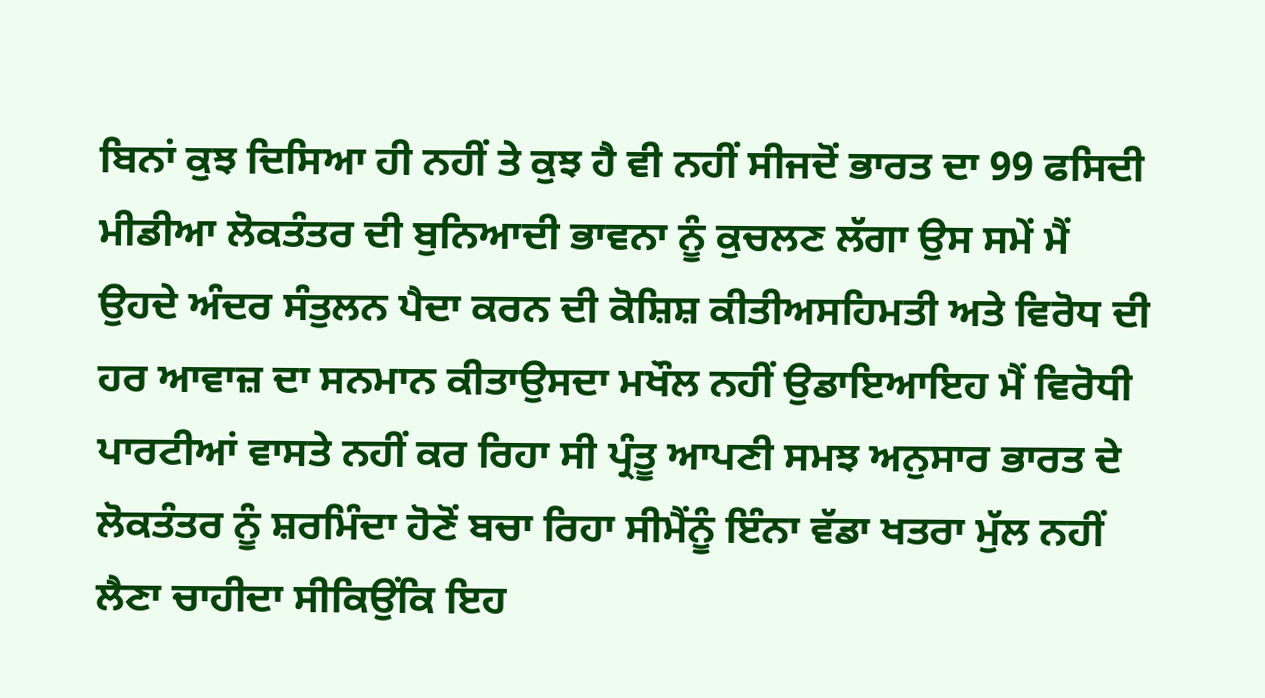ਬਿਨਾਂ ਕੁਝ ਦਿਸਿਆ ਹੀ ਨਹੀਂ ਤੇ ਕੁਝ ਹੈ ਵੀ ਨਹੀਂ ਸੀਜਦੋਂ ਭਾਰਤ ਦਾ 99 ਫਸਿਦੀ ਮੀਡੀਆ ਲੋਕਤੰਤਰ ਦੀ ਬੁਨਿਆਦੀ ਭਾਵਨਾ ਨੂੰ ਕੁਚਲਣ ਲੱਗਾ ਉਸ ਸਮੇਂ ਮੈਂ ਉਹਦੇ ਅੰਦਰ ਸੰਤੁਲਨ ਪੈਦਾ ਕਰਨ ਦੀ ਕੋਸ਼ਿਸ਼ ਕੀਤੀਅਸਹਿਮਤੀ ਅਤੇ ਵਿਰੋਧ ਦੀ ਹਰ ਆਵਾਜ਼ ਦਾ ਸਨਮਾਨ ਕੀਤਾਉਸਦਾ ਮਖੌਲ ਨਹੀਂ ਉਡਾਇਆਇਹ ਮੈਂ ਵਿਰੋਧੀ ਪਾਰਟੀਆਂ ਵਾਸਤੇ ਨਹੀਂ ਕਰ ਰਿਹਾ ਸੀ ਪ੍ਰੰਤੂ ਆਪਣੀ ਸਮਝ ਅਨੁਸਾਰ ਭਾਰਤ ਦੇ ਲੋਕਤੰਤਰ ਨੂੰ ਸ਼ਰਮਿੰਦਾ ਹੋਣੋਂ ਬਚਾ ਰਿਹਾ ਸੀਮੈਂਨੂੰ ਇੰਨਾ ਵੱਡਾ ਖਤਰਾ ਮੁੱਲ ਨਹੀਂ ਲੈਣਾ ਚਾਹੀਦਾ ਸੀਕਿਉਂਕਿ ਇਹ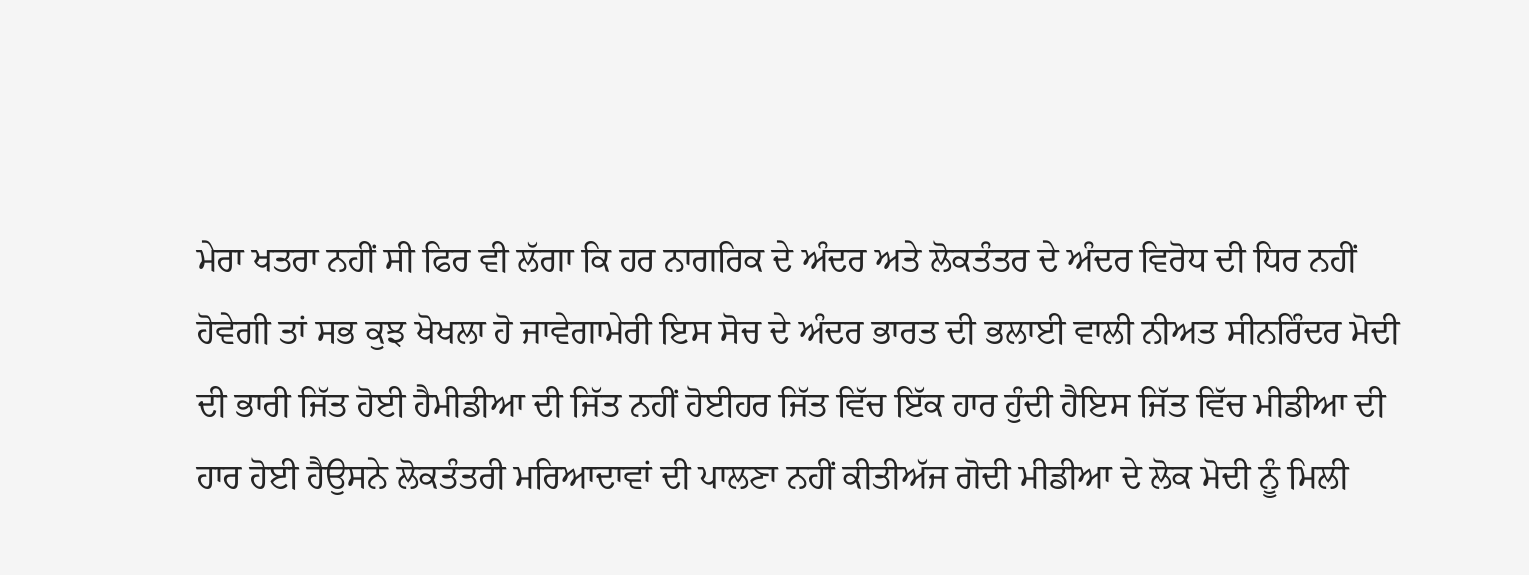ਮੇਰਾ ਖਤਰਾ ਨਹੀਂ ਸੀ ਫਿਰ ਵੀ ਲੱਗਾ ਕਿ ਹਰ ਨਾਗਰਿਕ ਦੇ ਅੰਦਰ ਅਤੇ ਲੋਕਤੰਤਰ ਦੇ ਅੰਦਰ ਵਿਰੋਧ ਦੀ ਧਿਰ ਨਹੀਂ ਹੋਵੇਗੀ ਤਾਂ ਸਭ ਕੁਝ ਖੋਖਲਾ ਹੋ ਜਾਵੇਗਾਮੇਰੀ ਇਸ ਸੋਚ ਦੇ ਅੰਦਰ ਭਾਰਤ ਦੀ ਭਲਾਈ ਵਾਲੀ ਨੀਅਤ ਸੀਨਰਿੰਦਰ ਮੋਦੀ ਦੀ ਭਾਰੀ ਜਿੱਤ ਹੋਈ ਹੈਮੀਡੀਆ ਦੀ ਜਿੱਤ ਨਹੀਂ ਹੋਈਹਰ ਜਿੱਤ ਵਿੱਚ ਇੱਕ ਹਾਰ ਹੁੰਦੀ ਹੈਇਸ ਜਿੱਤ ਵਿੱਚ ਮੀਡੀਆ ਦੀ ਹਾਰ ਹੋਈ ਹੈਉਸਨੇ ਲੋਕਤੰਤਰੀ ਮਰਿਆਦਾਵਾਂ ਦੀ ਪਾਲਣਾ ਨਹੀਂ ਕੀਤੀਅੱਜ ਗੋਦੀ ਮੀਡੀਆ ਦੇ ਲੋਕ ਮੋਦੀ ਨੂੰ ਮਿਲੀ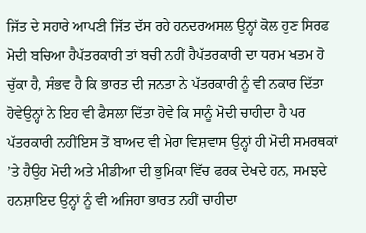ਜਿੱਤ ਦੇ ਸਹਾਰੇ ਆਪਣੀ ਜਿੱਤ ਦੱਸ ਰਹੇ ਹਨਦਰਅਸਲ ਉਨ੍ਹਾਂ ਕੋਲ ਹੁਣ ਸਿਰਫ ਮੋਦੀ ਬਚਿਆ ਹੈਪੱਤਰਕਾਰੀ ਤਾਂ ਬਚੀ ਨਹੀਂ ਹੈਪੱਤਰਕਾਰੀ ਦਾ ਧਰਮ ਖਤਮ ਹੋ ਚੁੱਕਾ ਹੈ, ਸੰਭਵ ਹੈ ਕਿ ਭਾਰਤ ਦੀ ਜਨਤਾ ਨੇ ਪੱਤਰਕਾਰੀ ਨੂੰ ਵੀ ਨਕਾਰ ਦਿੱਤਾ ਹੋਵੇਉਨ੍ਹਾਂ ਨੇ ਇਹ ਵੀ ਫੈਸਲਾ ਦਿੱਤਾ ਹੋਵੇ ਕਿ ਸਾਨੂੰ ਮੋਦੀ ਚਾਹੀਦਾ ਹੈ ਪਰ ਪੱਤਰਕਾਰੀ ਨਹੀਂਇਸ ਤੋਂ ਬਾਅਦ ਵੀ ਮੇਰਾ ਵਿਸ਼ਵਾਸ ਉਨ੍ਹਾਂ ਹੀ ਮੋਦੀ ਸਮਰਥਕਾਂ ’ਤੇ ਹੈਉਹ ਮੋਦੀ ਅਤੇ ਮੀਡੀਆ ਦੀ ਭੁਮਿਕਾ ਵਿੱਚ ਫਰਕ ਦੇਖਦੇ ਹਨ, ਸਮਝਦੇ ਹਨਸ਼ਾਇਦ ਉਨ੍ਹਾਂ ਨੂੰ ਵੀ ਅਜਿਹਾ ਭਾਰਤ ਨਹੀਂ ਚਾਹੀਦਾ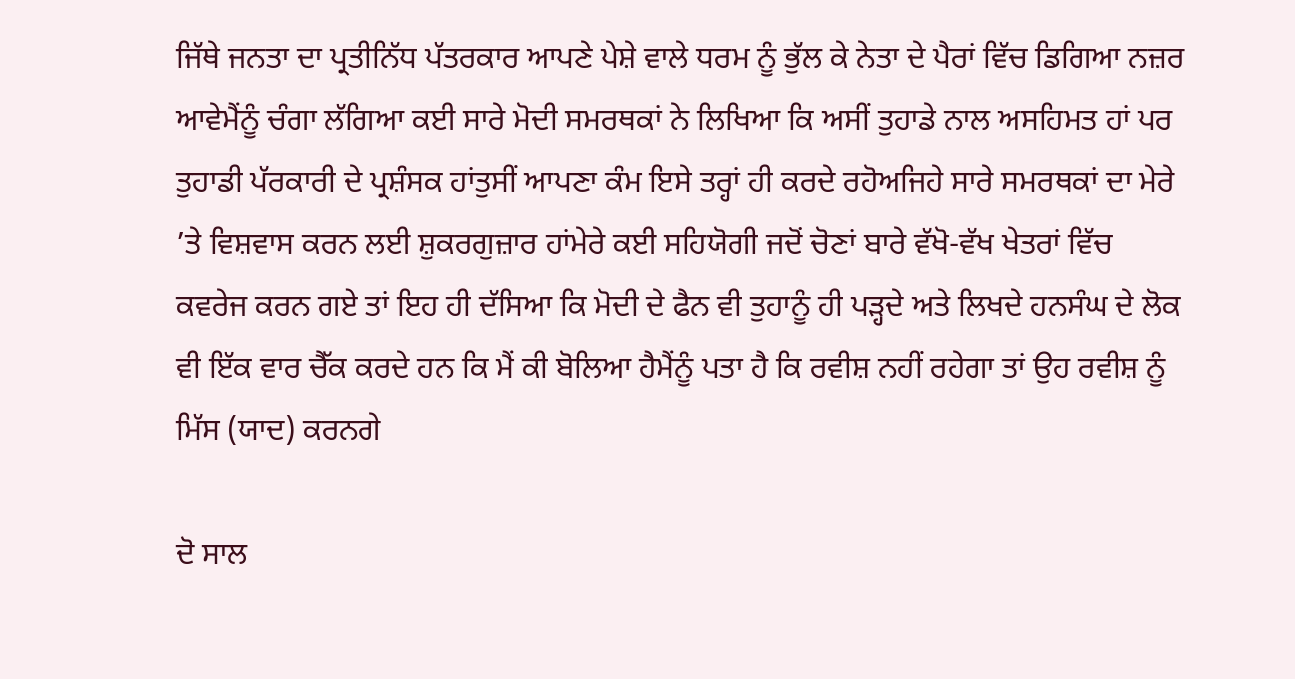ਜਿੱਥੇ ਜਨਤਾ ਦਾ ਪ੍ਰਤੀਨਿੱਧ ਪੱਤਰਕਾਰ ਆਪਣੇ ਪੇਸ਼ੇ ਵਾਲੇ ਧਰਮ ਨੂੰ ਭੁੱਲ ਕੇ ਨੇਤਾ ਦੇ ਪੈਰਾਂ ਵਿੱਚ ਡਿਗਿਆ ਨਜ਼ਰ ਆਵੇਮੈਂਨੂੰ ਚੰਗਾ ਲੱਗਿਆ ਕਈ ਸਾਰੇ ਮੋਦੀ ਸਮਰਥਕਾਂ ਨੇ ਲਿਖਿਆ ਕਿ ਅਸੀਂ ਤੁਹਾਡੇ ਨਾਲ ਅਸਹਿਮਤ ਹਾਂ ਪਰ ਤੁਹਾਡੀ ਪੱਰਕਾਰੀ ਦੇ ਪ੍ਰਸ਼ੰਸਕ ਹਾਂਤੁਸੀਂ ਆਪਣਾ ਕੰਮ ਇਸੇ ਤਰ੍ਹਾਂ ਹੀ ਕਰਦੇ ਰਹੋਅਜਿਹੇ ਸਾਰੇ ਸਮਰਥਕਾਂ ਦਾ ਮੇਰੇ ’ਤੇ ਵਿਸ਼ਵਾਸ ਕਰਨ ਲਈ ਸ਼ੁਕਰਗੁਜ਼ਾਰ ਹਾਂਮੇਰੇ ਕਈ ਸਹਿਯੋਗੀ ਜਦੋਂ ਚੋਣਾਂ ਬਾਰੇ ਵੱਖੋ-ਵੱਖ ਖੇਤਰਾਂ ਵਿੱਚ ਕਵਰੇਜ ਕਰਨ ਗਏ ਤਾਂ ਇਹ ਹੀ ਦੱਸਿਆ ਕਿ ਮੋਦੀ ਦੇ ਫੈਨ ਵੀ ਤੁਹਾਨੂੰ ਹੀ ਪੜ੍ਹਦੇ ਅਤੇ ਲਿਖਦੇ ਹਨਸੰਘ ਦੇ ਲੋਕ ਵੀ ਇੱਕ ਵਾਰ ਚੈੱਕ ਕਰਦੇ ਹਨ ਕਿ ਮੈਂ ਕੀ ਬੋਲਿਆ ਹੈਮੈਂਨੂੰ ਪਤਾ ਹੈ ਕਿ ਰਵੀਸ਼ ਨਹੀਂ ਰਹੇਗਾ ਤਾਂ ਉਹ ਰਵੀਸ਼ ਨੂੰ ਮਿੱਸ (ਯਾਦ) ਕਰਨਗੇ

ਦੋ ਸਾਲ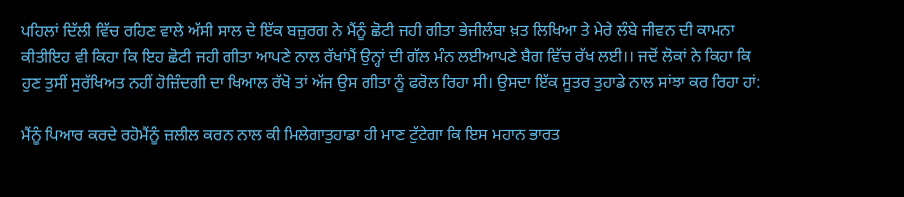ਪਹਿਲਾਂ ਦਿੱਲੀ ਵਿੱਚ ਰਹਿਣ ਵਾਲੇ ਅੱਸੀ ਸਾਲ ਦੇ ਇੱਕ ਬਜ਼ੁਰਗ ਨੇ ਮੈਂਨੂੰ ਛੋਟੀ ਜਹੀ ਗੀਤਾ ਭੇਜੀਲੰਬਾ ਖ਼ਤ ਲਿਖਿਆ ਤੇ ਮੇਰੇ ਲੰਬੇ ਜੀਵਨ ਦੀ ਕਾਮਨਾ ਕੀਤੀਇਹ ਵੀ ਕਿਹਾ ਕਿ ਇਹ ਛੋਟੀ ਜਹੀ ਗੀਤਾ ਆਪਣੇ ਨਾਲ ਰੱਖਾਂਮੈਂ ਉਨ੍ਹਾਂ ਦੀ ਗੱਲ ਮੰਨ ਲਈਆਪਣੇ ਬੈਗ ਵਿੱਚ ਰੱਖ ਲਈ।। ਜਦੋਂ ਲੋਕਾਂ ਨੇ ਕਿਹਾ ਕਿ ਹੁਣ ਤੁਸੀਂ ਸੁਰੱਖਿਅਤ ਨਹੀਂ ਹੋਜ਼ਿੰਦਗੀ ਦਾ ਖਿਆਲ ਰੱਖੋ ਤਾਂ ਅੱਜ ਉਸ ਗੀਤਾ ਨੂੰ ਫਰੋਲ ਰਿਹਾ ਸੀ। ਉਸਦਾ ਇੱਕ ਸੂਤਰ ਤੁਹਾਡੇ ਨਾਲ ਸਾਂਝਾ ਕਰ ਰਿਹਾ ਹਾਂ:

ਮੈਂਨੂੰ ਪਿਆਰ ਕਰਦੇ ਰਹੋਮੈਂਨੂੰ ਜ਼ਲੀਲ ਕਰਨ ਨਾਲ ਕੀ ਮਿਲੇਗਾਤੁਹਾਡਾ ਹੀ ਮਾਣ ਟੁੱਟੇਗਾ ਕਿ ਇਸ ਮਹਾਨ ਭਾਰਤ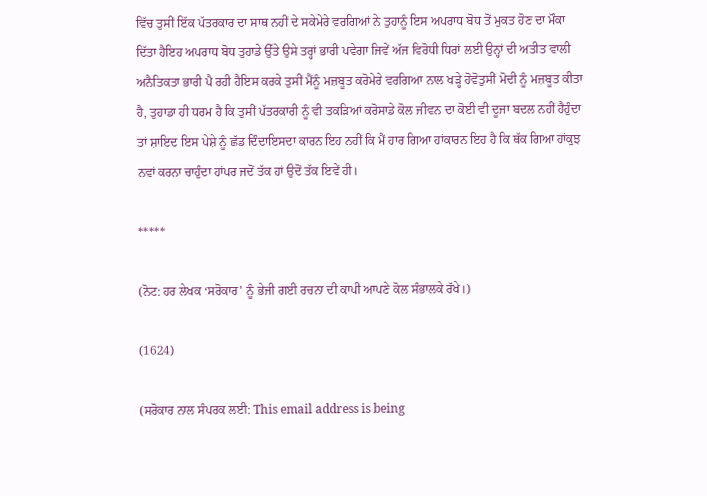ਵਿੱਚ ਤੁਸੀਂ ਇੱਕ ਪੱਤਰਕਾਰ ਦਾ ਸਾਥ ਨਹੀਂ ਦੇ ਸਕੇਮੇਰੇ ਵਰਗਿਆਂ ਨੇ ਤੁਹਾਨੂੰ ਇਸ ਅਪਰਾਧ ਬੋਧ ਤੋਂ ਮੁਕਤ ਹੋਣ ਦਾ ਮੌਕਾ ਦਿੱਤਾ ਹੈਇਹ ਅਪਰਾਧ ਬੋਧ ਤੁਹਾਡੇ ਉੱਤੇ ਉਸੇ ਤਰ੍ਹਾਂ ਭਾਰੀ ਪਵੇਗਾ ਜਿਵੇਂ ਅੱਜ ਵਿਰੋਧੀ ਧਿਰਾਂ ਲਈ ਉਨ੍ਹਾਂ ਦੀ ਅਤੀਤ ਵਾਲੀ ਅਨੈਤਿਕਤਾ ਭਾਰੀ ਪੈ ਰਹੀ ਹੈਇਸ ਕਰਕੇ ਤੁਸੀਂ ਮੈਂਨੂੰ ਮਜ਼ਬੂਤ ਕਰੋਮੇਰੇ ਵਰਗਿਆ ਨਾਲ ਖੜ੍ਹੇ ਹੋਵੋਤੁਸੀਂ ਮੋਦੀ ਨੂੰ ਮਜ਼ਬੂਤ ਕੀਤਾ ਹੈ, ਤੁਹਾਡਾ ਹੀ ਧਰਮ ਹੈ ਕਿ ਤੁਸੀਂ ਪੱਤਰਕਾਰੀ ਨੂੰ ਵੀ ਤਕੜਿਆਂ ਕਰੋਸਾਡੇ ਕੋਲ ਜੀਵਨ ਦਾ ਕੋਈ ਵੀ ਦੂਜਾ ਬਦਲ ਨਹੀਂ ਹੈਹੁੰਦਾ ਤਾਂ ਸ਼ਾਇਦ ਇਸ ਪੇਸ਼ੇ ਨੂੰ ਛੱਡ ਦਿੰਦਾਇਸਦਾ ਕਾਰਨ ਇਹ ਨਹੀਂ ਕਿ ਮੈਂ ਹਾਰ ਗਿਆ ਹਾਂਕਾਰਨ ਇਹ ਹੈ ਕਿ ਥੱਕ ਗਿਆ ਹਾਂਕੁਝ ਨਵਾਂ ਕਰਨਾ ਚਾਹੁੰਦਾ ਹਾਂਪਰ ਜਦੋਂ ਤੱਕ ਹਾਂ ਉਦੋਂ ਤੱਕ ਇਵੇਂ ਹੀ।

*****

(ਨੋਟ: ਹਰ ਲੇਖਕ ‘ਸਰੋਕਾਰ’ ਨੂੰ ਭੇਜੀ ਗਈ ਰਚਨਾ ਦੀ ਕਾਪੀ ਆਪਣੇ ਕੋਲ ਸੰਭਾਲਕੇ ਰੱਖੇ।)

(1624)

(ਸਰੋਕਾਰ ਨਾਲ ਸੰਪਰਕ ਲਈ: This email address is being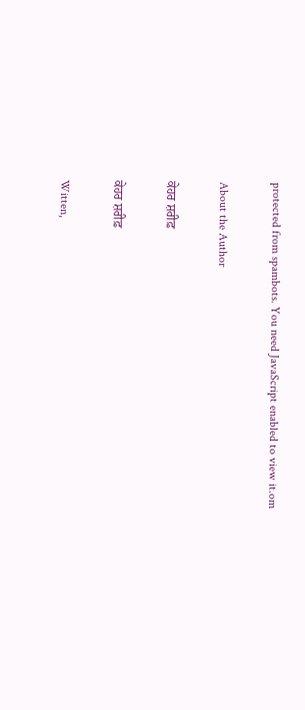protected from spambots. You need JavaScript enabled to view it.om

About the Author

ਕੇਹਰ ਸ਼ਰੀਫ਼

ਕੇਹਰ ਸ਼ਰੀਫ਼

Witten,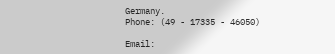Germany.
Phone: (49 - 17335 - 46050)

Email: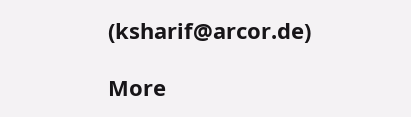(ksharif@arcor.de)

More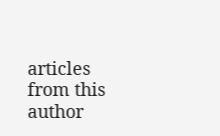articles from this author